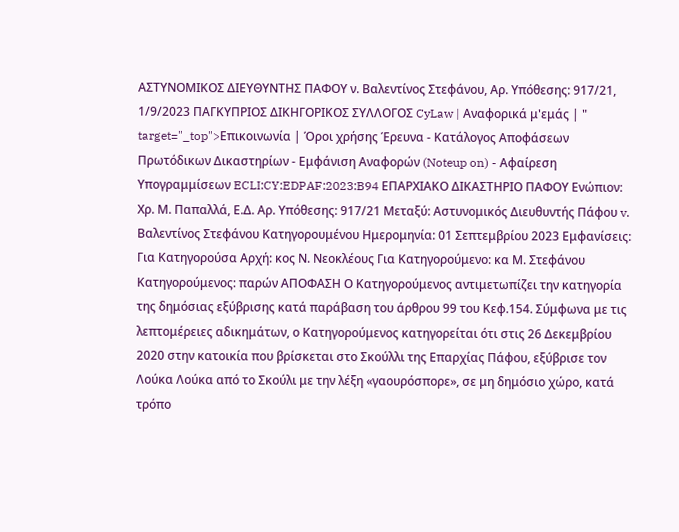ΑΣΤΥΝΟΜΙΚΟΣ ΔΙΕΥΘΥΝΤΗΣ ΠΑΦΟΥ ν. Βαλεντίνος Στεφάνου, Αρ. Υπόθεσης: 917/21, 1/9/2023 ΠΑΓΚΥΠΡΙΟΣ ΔΙΚΗΓΟΡΙΚΟΣ ΣΥΛΛΟΓΟΣ CyLaw | Αναφορικά μ'εμάς | " target="_top">Επικοινωνία | Όροι χρήσης Έρευνα - Κατάλογος Αποφάσεων Πρωτόδικων Δικαστηρίων - Εμφάνιση Αναφορών (Noteup on) - Αφαίρεση Υπογραμμίσεων ECLI:CY:EDPAF:2023:B94 ΕΠΑΡΧΙΑΚΟ ΔΙΚΑΣΤΗΡΙΟ ΠΑΦΟΥ Ενώπιον: Χρ. Μ. Παπαλλά, Ε.Δ. Αρ. Υπόθεσης: 917/21 Μεταξύ: Αστυνομικός Διευθυντής Πάφου v. Βαλεντίνος Στεφάνου Κατηγορουμένου Ημερομηνία: 01 Σεπτεμβρίου 2023 Εμφανίσεις: Για Κατηγορούσα Αρχή: κος Ν. Νεοκλέους Για Κατηγορούμενο: κα Μ. Στεφάνου Κατηγορούμενος: παρών ΑΠΟΦΑΣΗ Ο Κατηγορούμενος αντιμετωπίζει την κατηγορία της δημόσιας εξύβρισης κατά παράβαση του άρθρου 99 του Κεφ.154. Σύμφωνα με τις λεπτομέρειες αδικημάτων, ο Κατηγορούμενος κατηγορείται ότι στις 26 Δεκεμβρίου 2020 στην κατοικία που βρίσκεται στο Σκούλλι της Επαρχίας Πάφου, εξύβρισε τον Λούκα Λούκα από το Σκούλι με την λέξη «γαουρόσπορε», σε μη δημόσιο χώρο, κατά τρόπο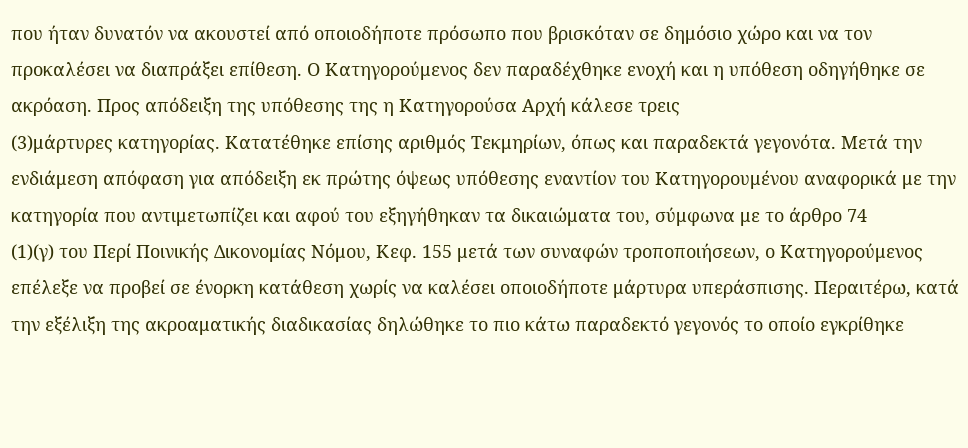που ήταν δυνατόν να ακουστεί από οποιοδήποτε πρόσωπο που βρισκόταν σε δημόσιο χώρο και να τον προκαλέσει να διαπράξει επίθεση. Ο Κατηγορούμενος δεν παραδέχθηκε ενοχή και η υπόθεση οδηγήθηκε σε ακρόαση. Προς απόδειξη της υπόθεσης της η Κατηγορούσα Αρχή κάλεσε τρεις
(3)μάρτυρες κατηγορίας. Κατατέθηκε επίσης αριθμός Τεκμηρίων, όπως και παραδεκτά γεγονότα. Μετά την ενδιάμεση απόφαση για απόδειξη εκ πρώτης όψεως υπόθεσης εναντίον του Κατηγορουμένου αναφορικά με την κατηγορία που αντιμετωπίζει και αφού του εξηγήθηκαν τα δικαιώματα του, σύμφωνα με το άρθρο 74
(1)(γ) του Περί Ποινικής Δικονομίας Νόμου, Κεφ. 155 μετά των συναφών τροποποιήσεων, ο Κατηγορούμενος επέλεξε να προβεί σε ένορκη κατάθεση χωρίς να καλέσει οποιοδήποτε μάρτυρα υπεράσπισης. Περαιτέρω, κατά την εξέλιξη της ακροαματικής διαδικασίας δηλώθηκε το πιο κάτω παραδεκτό γεγονός το οποίο εγκρίθηκε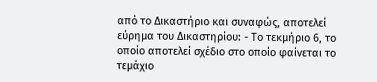από το Δικαστήριο και συναφώς, αποτελεί εύρημα του Δικαστηρίου: - Το τεκμήριο 6, το οποίο αποτελεί σχέδιο στο οποίο φαίνεται το τεμάχιο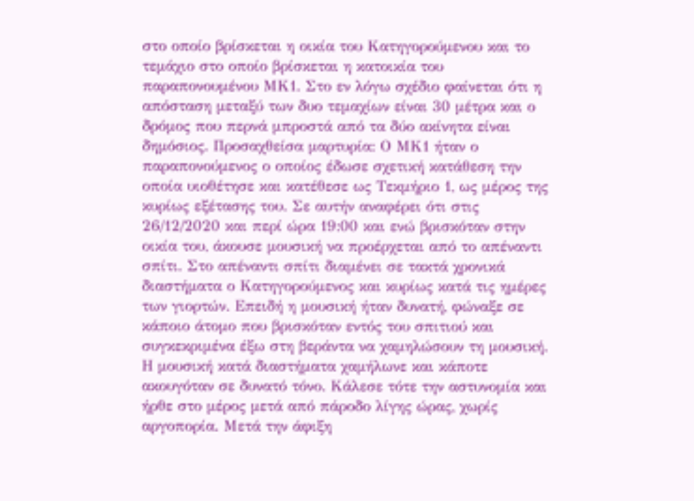στο οποίο βρίσκεται η οικία του Κατηγορούμενου και το τεμάχιο στο οποίο βρίσκεται η κατοικία του παραπονουμένου ΜΚ1. Στο εν λόγω σχέδιο φαίνεται ότι η απόσταση μεταξύ των δυο τεμαχίων είναι 30 μέτρα και ο δρόμος που περνά μπροστά από τα δύο ακίνητα είναι δημόσιος. Προσαχθείσα μαρτυρία: Ο ΜΚ1 ήταν ο παραπονούμενος ο οποίος έδωσε σχετική κατάθεση την οποία υιοθέτησε και κατέθεσε ως Τεκμήριο 1, ως μέρος της κυρίως εξέτασης του. Σε αυτήν αναφέρει ότι στις 26/12/2020 και περί ώρα 19:00 και ενώ βρισκόταν στην οικία του, άκουσε μουσική να προέρχεται από το απέναντι σπίτι. Στο απέναντι σπίτι διαμένει σε τακτά χρονικά διαστήματα ο Κατηγορούμενος και κυρίως κατά τις ημέρες των γιορτών. Επειδή η μουσική ήταν δυνατή, φώναξε σε κάποιο άτομο που βρισκόταν εντός του σπιτιού και συγκεκριμένα έξω στη βεράντα να χαμηλώσουν τη μουσική. Η μουσική κατά διαστήματα χαμήλωνε και κάποτε ακουγόταν σε δυνατό τόνο. Κάλεσε τότε την αστυνομία και ήρθε στο μέρος μετά από πάροδο λίγης ώρας, χωρίς αργοπορία. Μετά την άφιξη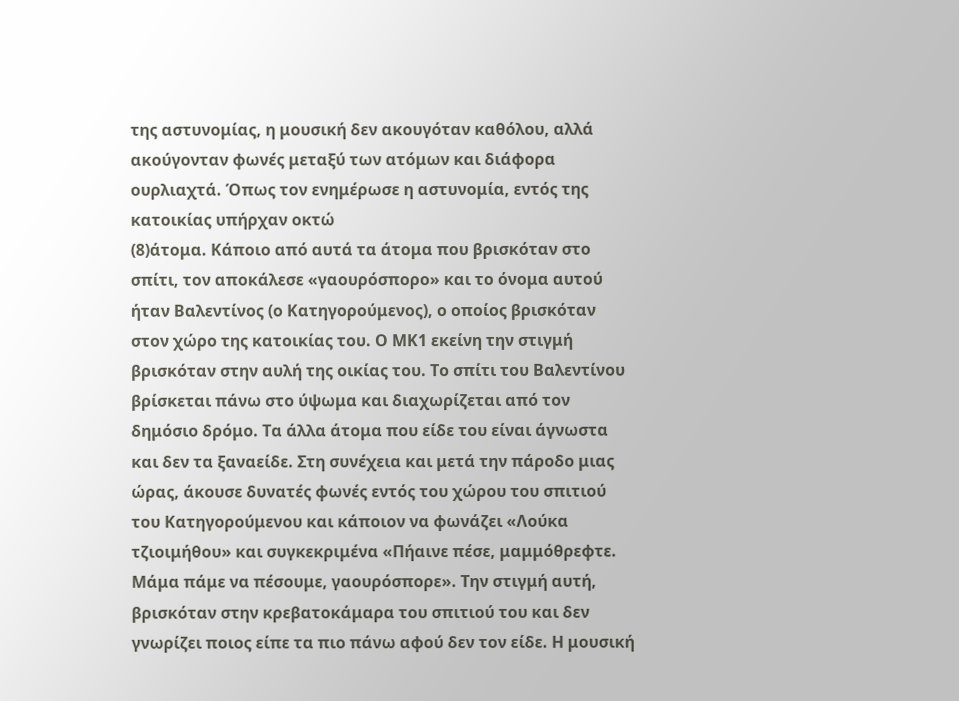της αστυνομίας, η μουσική δεν ακουγόταν καθόλου, αλλά ακούγονταν φωνές μεταξύ των ατόμων και διάφορα ουρλιαχτά. Όπως τον ενημέρωσε η αστυνομία, εντός της κατοικίας υπήρχαν οκτώ
(8)άτομα. Κάποιο από αυτά τα άτομα που βρισκόταν στο σπίτι, τον αποκάλεσε «γαουρόσπορο» και το όνομα αυτού ήταν Βαλεντίνος (ο Κατηγορούμενος), ο οποίος βρισκόταν στον χώρο της κατοικίας του. Ο ΜΚ1 εκείνη την στιγμή βρισκόταν στην αυλή της οικίας του. Το σπίτι του Βαλεντίνου βρίσκεται πάνω στο ύψωμα και διαχωρίζεται από τον δημόσιο δρόμο. Τα άλλα άτομα που είδε του είναι άγνωστα και δεν τα ξαναείδε. Στη συνέχεια και μετά την πάροδο μιας ώρας, άκουσε δυνατές φωνές εντός του χώρου του σπιτιού του Κατηγορούμενου και κάποιον να φωνάζει «Λούκα τζιοιμήθου» και συγκεκριμένα «Πήαινε πέσε, μαμμόθρεφτε. Μάμα πάμε να πέσουμε, γαουρόσπορε». Την στιγμή αυτή, βρισκόταν στην κρεβατοκάμαρα του σπιτιού του και δεν γνωρίζει ποιος είπε τα πιο πάνω αφού δεν τον είδε. Η μουσική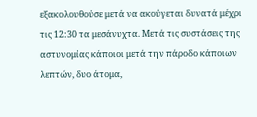εξακολουθούσε μετά να ακούγεται δυνατά μέχρι τις 12:30 τα μεσάνυχτα. Μετά τις συστάσεις της αστυνομίας κάποιοι μετά την πάροδο κάποιων λεπτών, δυο άτομα,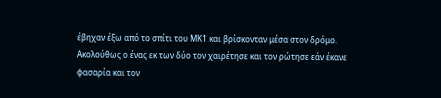έβηχαν έξω από το σπίτι του ΜΚ1 και βρίσκονταν μέσα στον δρόμο. Ακολούθως ο ένας εκ των δύο τον χαιρέτησε και τον ρώτησε εάν έκανε φασαρία και τον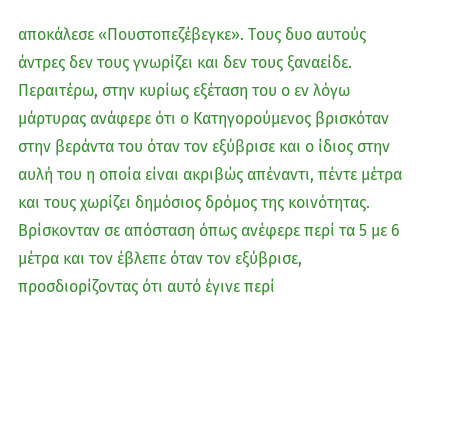αποκάλεσε «Πουστοπεζέβεγκε». Τους δυο αυτούς άντρες δεν τους γνωρίζει και δεν τους ξαναείδε. Περαιτέρω, στην κυρίως εξέταση του ο εν λόγω μάρτυρας ανάφερε ότι ο Κατηγορούμενος βρισκόταν στην βεράντα του όταν τον εξύβρισε και ο ίδιος στην αυλή του η οποία είναι ακριβώς απέναντι, πέντε μέτρα και τους χωρίζει δημόσιος δρόμος της κοινότητας. Βρίσκονταν σε απόσταση όπως ανέφερε περί τα 5 με 6 μέτρα και τον έβλεπε όταν τον εξύβρισε, προσδιορίζοντας ότι αυτό έγινε περί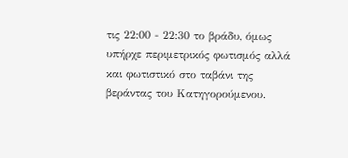τις 22:00 - 22:30 το βράδυ, όμως υπήρχε περιμετρικός φωτισμός αλλά και φωτιστικό στο ταβάνι της βεράντας του Κατηγορούμενου.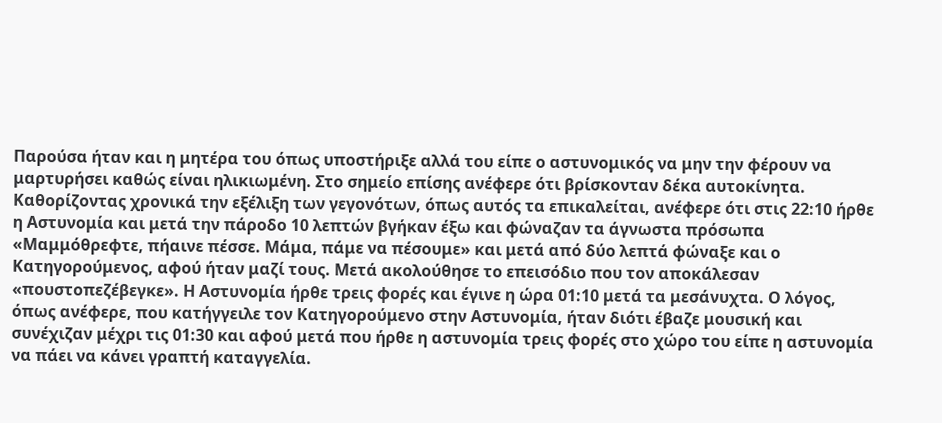Παρούσα ήταν και η μητέρα του όπως υποστήριξε αλλά του είπε ο αστυνομικός να μην την φέρουν να μαρτυρήσει καθώς είναι ηλικιωμένη. Στο σημείο επίσης ανέφερε ότι βρίσκονταν δέκα αυτοκίνητα. Καθορίζοντας χρονικά την εξέλιξη των γεγονότων, όπως αυτός τα επικαλείται, ανέφερε ότι στις 22:10 ήρθε η Αστυνομία και μετά την πάροδο 10 λεπτών βγήκαν έξω και φώναζαν τα άγνωστα πρόσωπα «Μαμμόθρεφτε, πήαινε πέσσε. Μάμα, πάμε να πέσουμε» και μετά από δύο λεπτά φώναξε και ο Κατηγορούμενος, αφού ήταν μαζί τους. Μετά ακολούθησε το επεισόδιο που τον αποκάλεσαν «πουστοπεζέβεγκε». Η Αστυνομία ήρθε τρεις φορές και έγινε η ώρα 01:10 μετά τα μεσάνυχτα. Ο λόγος, όπως ανέφερε, που κατήγγειλε τον Κατηγορούμενο στην Αστυνομία, ήταν διότι έβαζε μουσική και συνέχιζαν μέχρι τις 01:30 και αφού μετά που ήρθε η αστυνομία τρεις φορές στο χώρο του είπε η αστυνομία να πάει να κάνει γραπτή καταγγελία.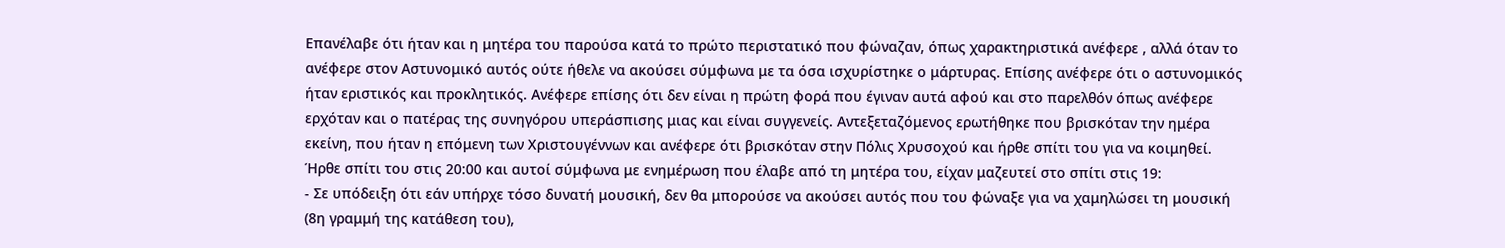Επανέλαβε ότι ήταν και η μητέρα του παρούσα κατά το πρώτο περιστατικό που φώναζαν, όπως χαρακτηριστικά ανέφερε , αλλά όταν το ανέφερε στον Αστυνομικό αυτός ούτε ήθελε να ακούσει σύμφωνα με τα όσα ισχυρίστηκε ο μάρτυρας. Επίσης ανέφερε ότι ο αστυνομικός ήταν εριστικός και προκλητικός. Ανέφερε επίσης ότι δεν είναι η πρώτη φορά που έγιναν αυτά αφού και στο παρελθόν όπως ανέφερε ερχόταν και ο πατέρας της συνηγόρου υπεράσπισης μιας και είναι συγγενείς. Αντεξεταζόμενος ερωτήθηκε που βρισκόταν την ημέρα εκείνη, που ήταν η επόμενη των Χριστουγέννων και ανέφερε ότι βρισκόταν στην Πόλις Χρυσοχού και ήρθε σπίτι του για να κοιμηθεί. Ήρθε σπίτι του στις 20:00 και αυτοί σύμφωνα με ενημέρωση που έλαβε από τη μητέρα του, είχαν μαζευτεί στο σπίτι στις 19:
- Σε υπόδειξη ότι εάν υπήρχε τόσο δυνατή μουσική, δεν θα μπορούσε να ακούσει αυτός που του φώναξε για να χαμηλώσει τη μουσική (8η γραμμή της κατάθεση του),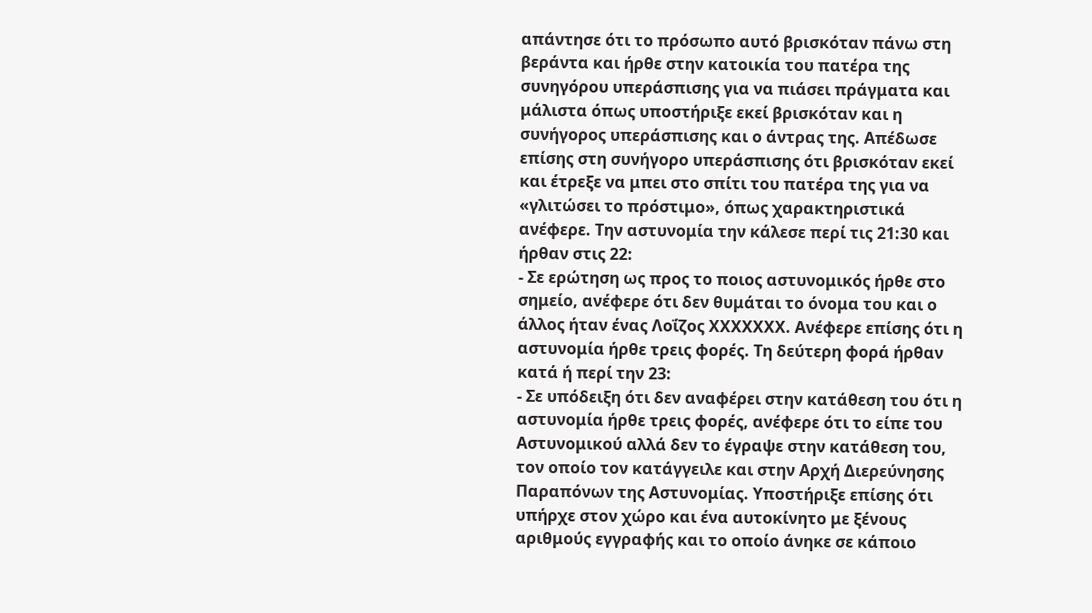απάντησε ότι το πρόσωπο αυτό βρισκόταν πάνω στη βεράντα και ήρθε στην κατοικία του πατέρα της συνηγόρου υπεράσπισης για να πιάσει πράγματα και μάλιστα όπως υποστήριξε εκεί βρισκόταν και η συνήγορος υπεράσπισης και ο άντρας της. Απέδωσε επίσης στη συνήγορο υπεράσπισης ότι βρισκόταν εκεί και έτρεξε να μπει στο σπίτι του πατέρα της για να «γλιτώσει το πρόστιμο», όπως χαρακτηριστικά ανέφερε. Την αστυνομία την κάλεσε περί τις 21:30 και ήρθαν στις 22:
- Σε ερώτηση ως προς το ποιος αστυνομικός ήρθε στο σημείο, ανέφερε ότι δεν θυμάται το όνομα του και ο άλλος ήταν ένας Λοΐζος ΧΧΧΧΧΧΧ. Ανέφερε επίσης ότι η αστυνομία ήρθε τρεις φορές. Τη δεύτερη φορά ήρθαν κατά ή περί την 23:
- Σε υπόδειξη ότι δεν αναφέρει στην κατάθεση του ότι η αστυνομία ήρθε τρεις φορές, ανέφερε ότι το είπε του Αστυνομικού αλλά δεν το έγραψε στην κατάθεση του, τον οποίο τον κατάγγειλε και στην Αρχή Διερεύνησης Παραπόνων της Αστυνομίας. Υποστήριξε επίσης ότι υπήρχε στον χώρο και ένα αυτοκίνητο με ξένους αριθμούς εγγραφής και το οποίο άνηκε σε κάποιο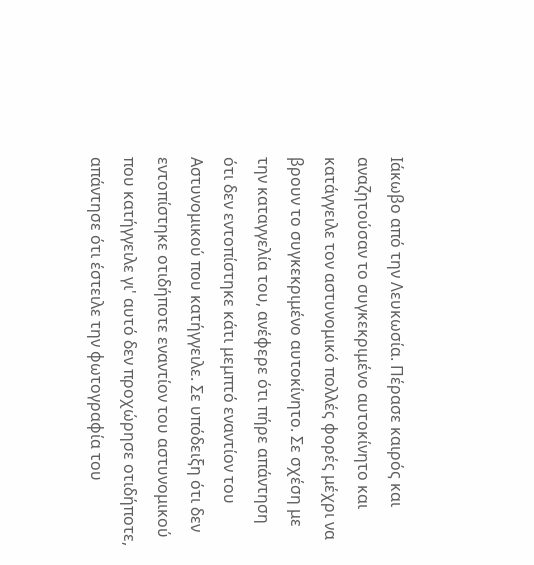Ιάκωβο από την Λευκωσία. Πέρασε καιρός και αναζητούσαν το συγκεκριμένο αυτοκίνητο και κατάγγειλε τον αστυνομικό πολλές φορές μέχρι να βρουν το συγκεκριμένο αυτοκίνητο. Σε σχέση με την καταγγελία του, ανέφερε ότι πήρε απάντηση ότι δεν εντοπίστηκε κάτι μεμπτό εναντίον του Αστυνομικού που κατήγγειλε. Σε υπόδειξη ότι δεν εντοπίστηκε οτιδήποτε εναντίον του αστυνομικού που κατήγγειλε γι' αυτό δεν προχώρησε οτιδήποτε, απάντησε ότι έστειλε την φωτογραφία του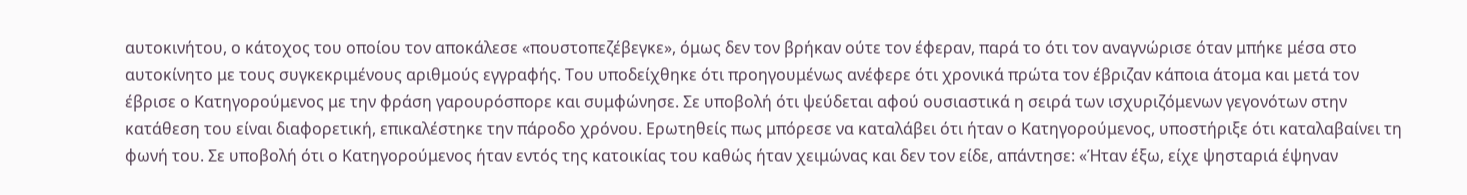αυτοκινήτου, ο κάτοχος του οποίου τον αποκάλεσε «πουστοπεζέβεγκε», όμως δεν τον βρήκαν ούτε τον έφεραν, παρά το ότι τον αναγνώρισε όταν μπήκε μέσα στο αυτοκίνητο με τους συγκεκριμένους αριθμούς εγγραφής. Του υποδείχθηκε ότι προηγουμένως ανέφερε ότι χρονικά πρώτα τον έβριζαν κάποια άτομα και μετά τον έβρισε ο Κατηγορούμενος με την φράση γαρουρόσπορε και συμφώνησε. Σε υποβολή ότι ψεύδεται αφού ουσιαστικά η σειρά των ισχυριζόμενων γεγονότων στην κατάθεση του είναι διαφορετική, επικαλέστηκε την πάροδο χρόνου. Ερωτηθείς πως μπόρεσε να καταλάβει ότι ήταν ο Κατηγορούμενος, υποστήριξε ότι καταλαβαίνει τη φωνή του. Σε υποβολή ότι ο Κατηγορούμενος ήταν εντός της κατοικίας του καθώς ήταν χειμώνας και δεν τον είδε, απάντησε: «Ήταν έξω, είχε ψησταριά έψηναν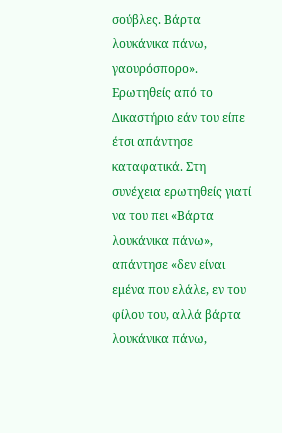σούβλες. Βάρτα λουκάνικα πάνω, γαουρόσπορο». Ερωτηθείς από το Δικαστήριο εάν του είπε έτσι απάντησε καταφατικά. Στη συνέχεια ερωτηθείς γιατί να του πει «Βάρτα λουκάνικα πάνω», απάντησε «δεν είναι εμένα που ελάλε, εν του φίλου του, αλλά βάρτα λουκάνικα πάνω,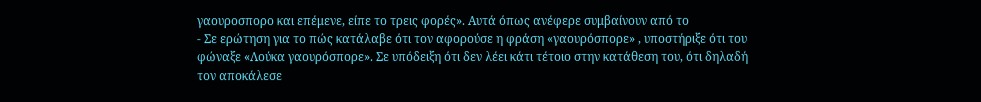γαουροσπορο και επέμενε, είπε το τρεις φορές». Αυτά όπως ανέφερε συμβαίνουν από το
- Σε ερώτηση για το πώς κατάλαβε ότι τον αφορούσε η φράση «γαουρόσπορε» , υποστήριξε ότι του φώναξε «Λούκα γαουρόσπορε». Σε υπόδειξη ότι δεν λέει κάτι τέτοιο στην κατάθεση του, ότι δηλαδή τον αποκάλεσε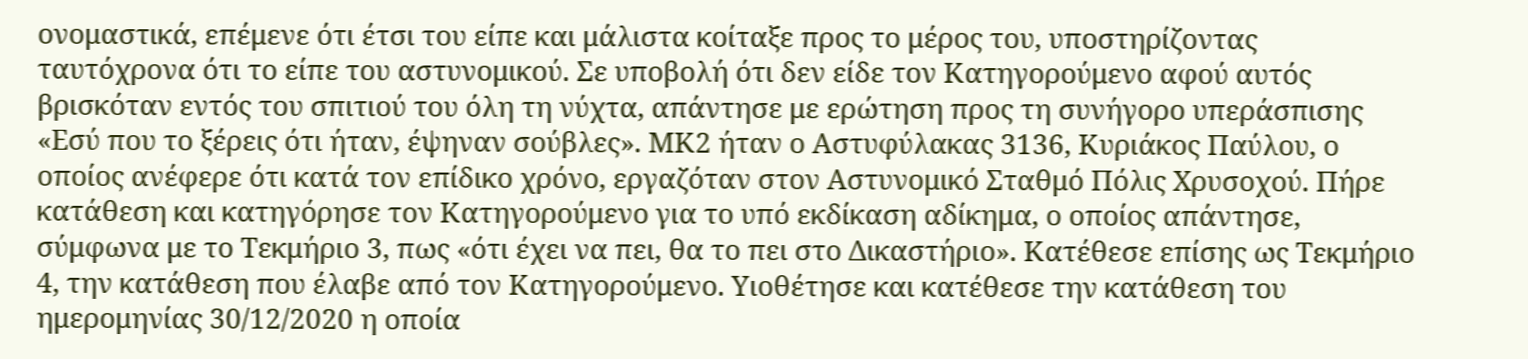ονομαστικά, επέμενε ότι έτσι του είπε και μάλιστα κοίταξε προς το μέρος του, υποστηρίζοντας ταυτόχρονα ότι το είπε του αστυνομικού. Σε υποβολή ότι δεν είδε τον Κατηγορούμενο αφού αυτός βρισκόταν εντός του σπιτιού του όλη τη νύχτα, απάντησε με ερώτηση προς τη συνήγορο υπεράσπισης «Εσύ που το ξέρεις ότι ήταν, έψηναν σούβλες». ΜΚ2 ήταν ο Αστυφύλακας 3136, Κυριάκος Παύλου, ο οποίος ανέφερε ότι κατά τον επίδικο χρόνο, εργαζόταν στον Αστυνομικό Σταθμό Πόλις Χρυσοχού. Πήρε κατάθεση και κατηγόρησε τον Κατηγορούμενο για το υπό εκδίκαση αδίκημα, ο οποίος απάντησε, σύμφωνα με το Τεκμήριο 3, πως «ότι έχει να πει, θα το πει στο Δικαστήριο». Κατέθεσε επίσης ως Τεκμήριο 4, την κατάθεση που έλαβε από τον Κατηγορούμενο. Υιοθέτησε και κατέθεσε την κατάθεση του ημερομηνίας 30/12/2020 η οποία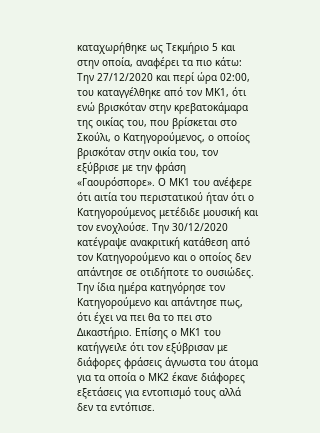καταχωρήθηκε ως Τεκμήριο 5 και στην οποία, αναφέρει τα πιο κάτω: Την 27/12/2020 και περί ώρα 02:00, του καταγγέλθηκε από τον ΜΚ1, ότι ενώ βρισκόταν στην κρεβατοκάμαρα της οικίας του, που βρίσκεται στο Σκούλι, ο Κατηγορούμενος, ο οποίος βρισκόταν στην οικία του, τον εξύβρισε με την φράση «Γαουρόσπορε». Ο ΜΚ1 του ανέφερε ότι αιτία του περιστατικού ήταν ότι ο Κατηγορούμενος μετέδιδε μουσική και τον ενοχλούσε. Την 30/12/2020 κατέγραψε ανακριτική κατάθεση από τον Κατηγορούμενο και ο οποίος δεν απάντησε σε οτιδήποτε το ουσιώδες. Την ίδια ημέρα κατηγόρησε τον Κατηγορούμενο και απάντησε πως, ότι έχει να πει θα το πει στο Δικαστήριο. Επίσης ο ΜΚ1 του κατήγγειλε ότι τον εξύβρισαν με διάφορες φράσεις άγνωστα του άτομα για τα οποία ο ΜΚ2 έκανε διάφορες εξετάσεις για εντοπισμό τους αλλά δεν τα εντόπισε.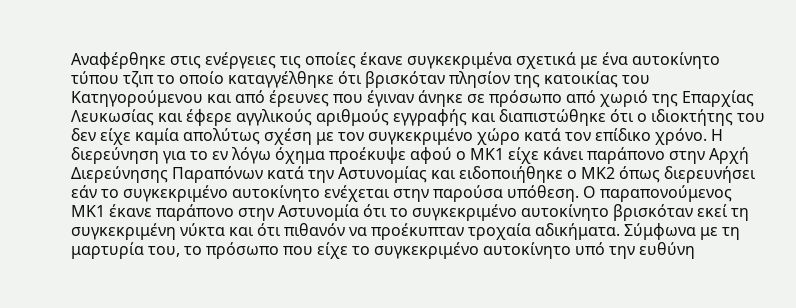Αναφέρθηκε στις ενέργειες τις οποίες έκανε συγκεκριμένα σχετικά με ένα αυτοκίνητο τύπου τζιπ το οποίο καταγγέλθηκε ότι βρισκόταν πλησίον της κατοικίας του Κατηγορούμενου και από έρευνες που έγιναν άνηκε σε πρόσωπο από χωριό της Επαρχίας Λευκωσίας και έφερε αγγλικούς αριθμούς εγγραφής και διαπιστώθηκε ότι ο ιδιοκτήτης του δεν είχε καμία απολύτως σχέση με τον συγκεκριμένο χώρο κατά τον επίδικο χρόνο. Η διερεύνηση για το εν λόγω όχημα προέκυψε αφού ο ΜΚ1 είχε κάνει παράπονο στην Αρχή Διερεύνησης Παραπόνων κατά την Αστυνομίας και ειδοποιήθηκε ο ΜΚ2 όπως διερευνήσει εάν το συγκεκριμένο αυτοκίνητο ενέχεται στην παρούσα υπόθεση. Ο παραπονούμενος ΜΚ1 έκανε παράπονο στην Αστυνομία ότι το συγκεκριμένο αυτοκίνητο βρισκόταν εκεί τη συγκεκριμένη νύκτα και ότι πιθανόν να προέκυπταν τροχαία αδικήματα. Σύμφωνα με τη μαρτυρία του, το πρόσωπο που είχε το συγκεκριμένο αυτοκίνητο υπό την ευθύνη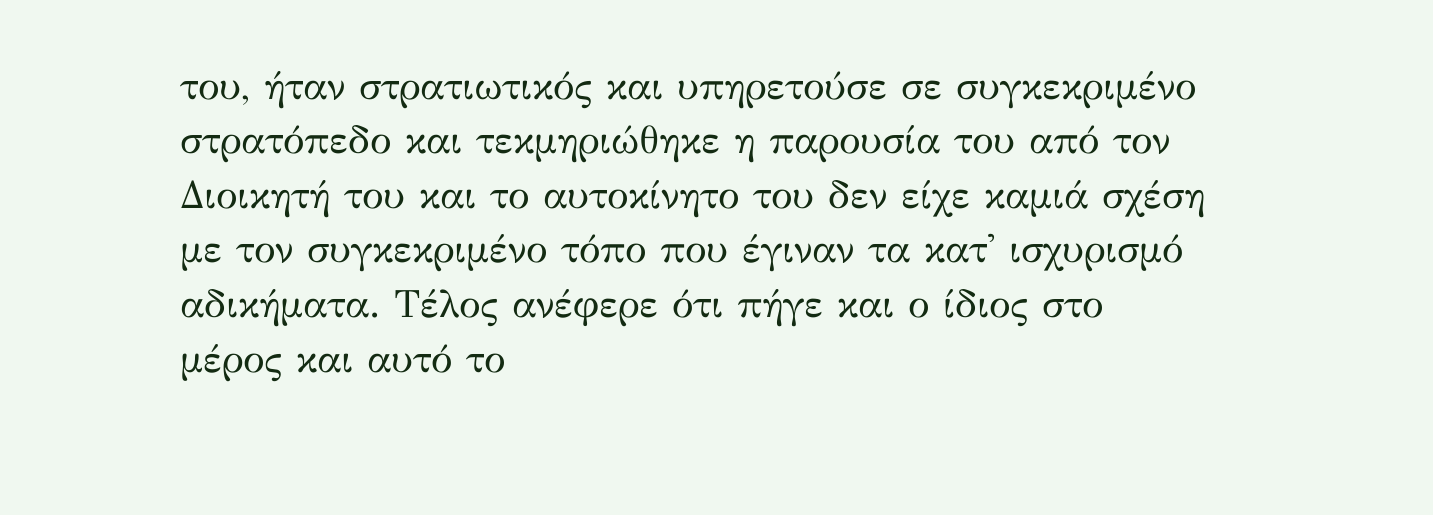του, ήταν στρατιωτικός και υπηρετούσε σε συγκεκριμένο στρατόπεδο και τεκμηριώθηκε η παρουσία του από τον Διοικητή του και το αυτοκίνητο του δεν είχε καμιά σχέση με τον συγκεκριμένο τόπο που έγιναν τα κατ' ισχυρισμό αδικήματα. Τέλος ανέφερε ότι πήγε και ο ίδιος στο μέρος και αυτό το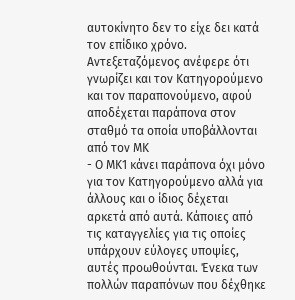αυτοκίνητο δεν το είχε δει κατά τον επίδικο χρόνο. Αντεξεταζόμενος ανέφερε ότι γνωρίζει και τον Κατηγορούμενο και τον παραπονούμενο, αφού αποδέχεται παράπονα στον σταθμό τα οποία υποβάλλονται από τον ΜΚ
- Ο ΜΚ1 κάνει παράπονα όχι μόνο για τον Κατηγορούμενο αλλά για άλλους και ο ίδιος δέχεται αρκετά από αυτά. Κάποιες από τις καταγγελίες για τις οποίες υπάρχουν εύλογες υποψίες, αυτές προωθούνται. Ένεκα των πολλών παραπόνων που δέχθηκε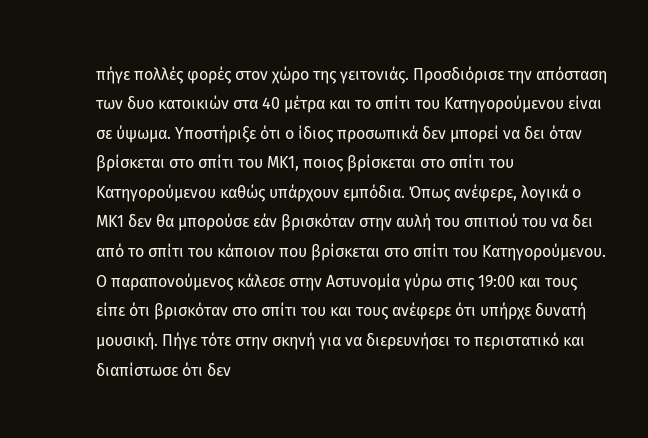πήγε πολλές φορές στον χώρο της γειτονιάς. Προσδιόρισε την απόσταση των δυο κατοικιών στα 40 μέτρα και το σπίτι του Κατηγορούμενου είναι σε ύψωμα. Υποστήριξε ότι ο ίδιος προσωπικά δεν μπορεί να δει όταν βρίσκεται στο σπίτι του ΜΚ1, ποιος βρίσκεται στο σπίτι του Κατηγορούμενου καθώς υπάρχουν εμπόδια. Όπως ανέφερε, λογικά ο ΜΚ1 δεν θα μπορούσε εάν βρισκόταν στην αυλή του σπιτιού του να δει από το σπίτι του κάποιον που βρίσκεται στο σπίτι του Κατηγορούμενου. Ο παραπονούμενος κάλεσε στην Αστυνομία γύρω στις 19:00 και τους είπε ότι βρισκόταν στο σπίτι του και τους ανέφερε ότι υπήρχε δυνατή μουσική. Πήγε τότε στην σκηνή για να διερευνήσει το περιστατικό και διαπίστωσε ότι δεν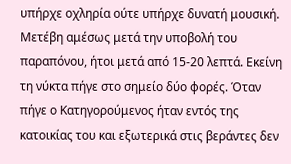υπήρχε οχληρία ούτε υπήρχε δυνατή μουσική. Μετέβη αμέσως μετά την υποβολή του παραπόνου, ήτοι μετά από 15-20 λεπτά. Εκείνη τη νύκτα πήγε στο σημείο δύο φορές. Όταν πήγε ο Κατηγορούμενος ήταν εντός της κατοικίας του και εξωτερικά στις βεράντες δεν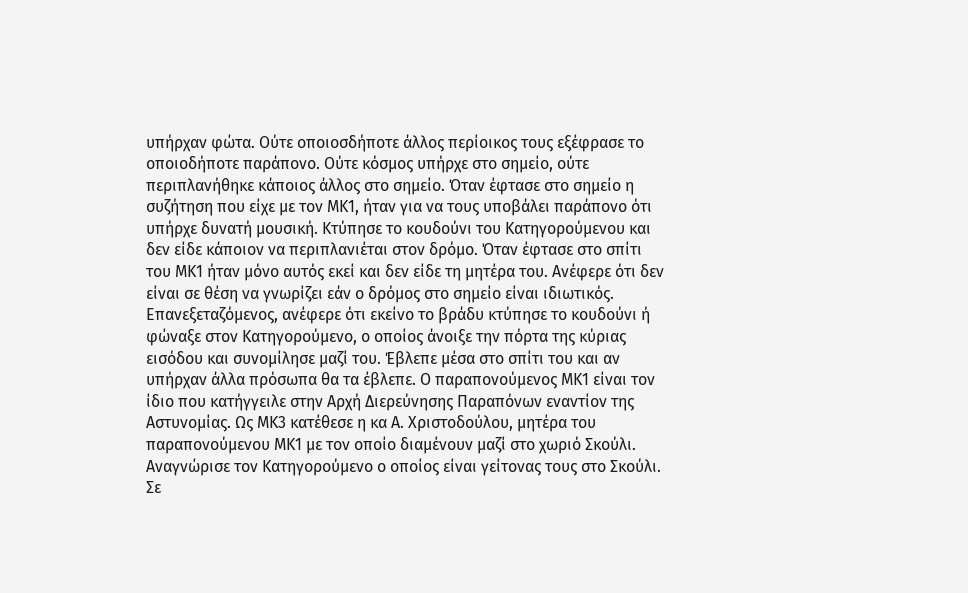υπήρχαν φώτα. Ούτε οποιοσδήποτε άλλος περίοικος τους εξέφρασε το οποιοδήποτε παράπονο. Ούτε κόσμος υπήρχε στο σημείο, ούτε περιπλανήθηκε κάποιος άλλος στο σημείο. Όταν έφτασε στο σημείο η συζήτηση που είχε με τον ΜΚ1, ήταν για να τους υποβάλει παράπονο ότι υπήρχε δυνατή μουσική. Κτύπησε το κουδούνι του Κατηγορούμενου και δεν είδε κάποιον να περιπλανιέται στον δρόμο. Όταν έφτασε στο σπίτι του ΜΚ1 ήταν μόνο αυτός εκεί και δεν είδε τη μητέρα του. Ανέφερε ότι δεν είναι σε θέση να γνωρίζει εάν ο δρόμος στο σημείο είναι ιδιωτικός. Επανεξεταζόμενος, ανέφερε ότι εκείνο το βράδυ κτύπησε το κουδούνι ή φώναξε στον Κατηγορούμενο, ο οποίος άνοιξε την πόρτα της κύριας εισόδου και συνομίλησε μαζί του. Έβλεπε μέσα στο σπίτι του και αν υπήρχαν άλλα πρόσωπα θα τα έβλεπε. Ο παραπονούμενος ΜΚ1 είναι τον ίδιο που κατήγγειλε στην Αρχή Διερεύνησης Παραπόνων εναντίον της Αστυνομίας. Ως ΜΚ3 κατέθεσε η κα Α. Χριστοδούλου, μητέρα του παραπονούμενου ΜΚ1 με τον οποίο διαμένουν μαζί στο χωριό Σκούλι. Αναγνώρισε τον Κατηγορούμενο ο οποίος είναι γείτονας τους στο Σκούλι. Σε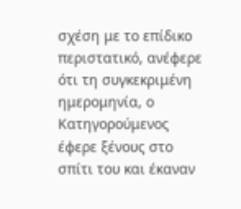σχέση με το επίδικο περιστατικό, ανέφερε ότι τη συγκεκριμένη ημερομηνία, ο Κατηγορούμενος έφερε ξένους στο σπίτι του και έκαναν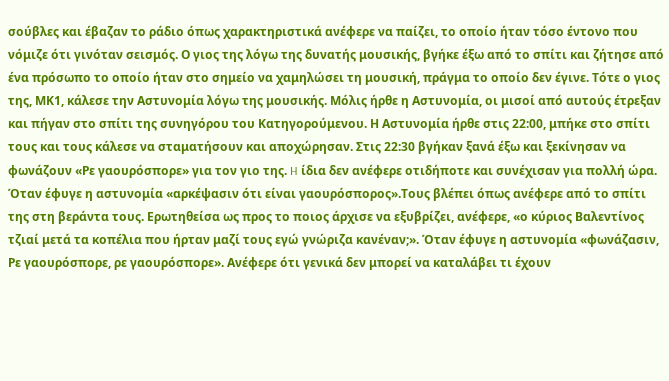σούβλες και έβαζαν το ράδιο όπως χαρακτηριστικά ανέφερε να παίζει, το οποίο ήταν τόσο έντονο που νόμιζε ότι γινόταν σεισμός. Ο γιος της λόγω της δυνατής μουσικής, βγήκε έξω από το σπίτι και ζήτησε από ένα πρόσωπο το οποίο ήταν στο σημείο να χαμηλώσει τη μουσική, πράγμα το οποίο δεν έγινε. Τότε ο γιος της, ΜΚ1, κάλεσε την Αστυνομία λόγω της μουσικής. Μόλις ήρθε η Αστυνομία, οι μισοί από αυτούς έτρεξαν και πήγαν στο σπίτι της συνηγόρου του Κατηγορούμενου. Η Αστυνομία ήρθε στις 22:00, μπήκε στο σπίτι τους και τους κάλεσε να σταματήσουν και αποχώρησαν. Στις 22:30 βγήκαν ξανά έξω και ξεκίνησαν να φωνάζουν «Ρε γαουρόσπορε» για τον γιο της. H ίδια δεν ανέφερε οτιδήποτε και συνέχισαν για πολλή ώρα. Όταν έφυγε η αστυνομία «αρκέψασιν ότι είναι γαουρόσπορος».Τους βλέπει όπως ανέφερε από το σπίτι της στη βεράντα τους. Ερωτηθείσα ως προς το ποιος άρχισε να εξυβρίζει, ανέφερε, «ο κύριος Βαλεντίνος τζιαί μετά τα κοπέλια που ήρταν μαζί τους εγώ γνώριζα κανέναν;». Όταν έφυγε η αστυνομία «φωνάζασιν, Ρε γαουρόσπορε, ρε γαουρόσπορε». Ανέφερε ότι γενικά δεν μπορεί να καταλάβει τι έχουν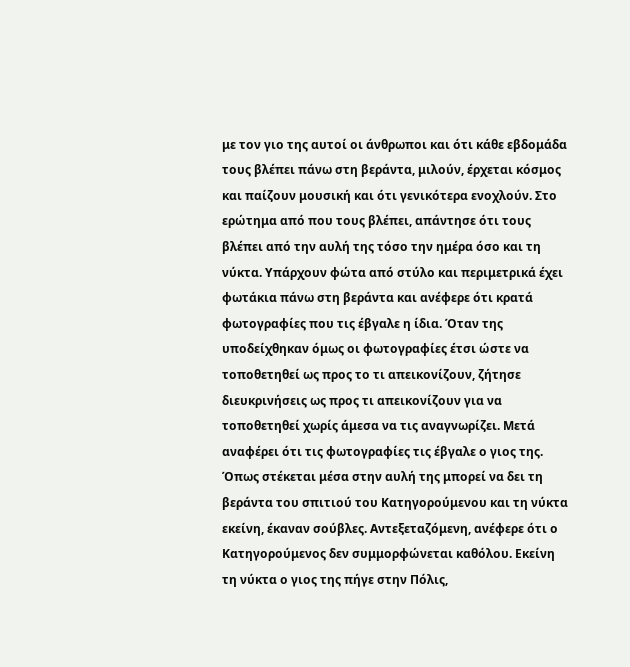με τον γιο της αυτοί οι άνθρωποι και ότι κάθε εβδομάδα τους βλέπει πάνω στη βεράντα, μιλούν, έρχεται κόσμος και παίζουν μουσική και ότι γενικότερα ενοχλούν. Στο ερώτημα από που τους βλέπει, απάντησε ότι τους βλέπει από την αυλή της τόσο την ημέρα όσο και τη νύκτα. Υπάρχουν φώτα από στύλο και περιμετρικά έχει φωτάκια πάνω στη βεράντα και ανέφερε ότι κρατά φωτογραφίες που τις έβγαλε η ίδια. Όταν της υποδείχθηκαν όμως οι φωτογραφίες έτσι ώστε να τοποθετηθεί ως προς το τι απεικονίζουν, ζήτησε διευκρινήσεις ως προς τι απεικονίζουν για να τοποθετηθεί χωρίς άμεσα να τις αναγνωρίζει. Μετά αναφέρει ότι τις φωτογραφίες τις έβγαλε ο γιος της. Όπως στέκεται μέσα στην αυλή της μπορεί να δει τη βεράντα του σπιτιού του Κατηγορούμενου και τη νύκτα εκείνη, έκαναν σούβλες. Αντεξεταζόμενη, ανέφερε ότι ο Κατηγορούμενος δεν συμμορφώνεται καθόλου. Εκείνη τη νύκτα ο γιος της πήγε στην Πόλις,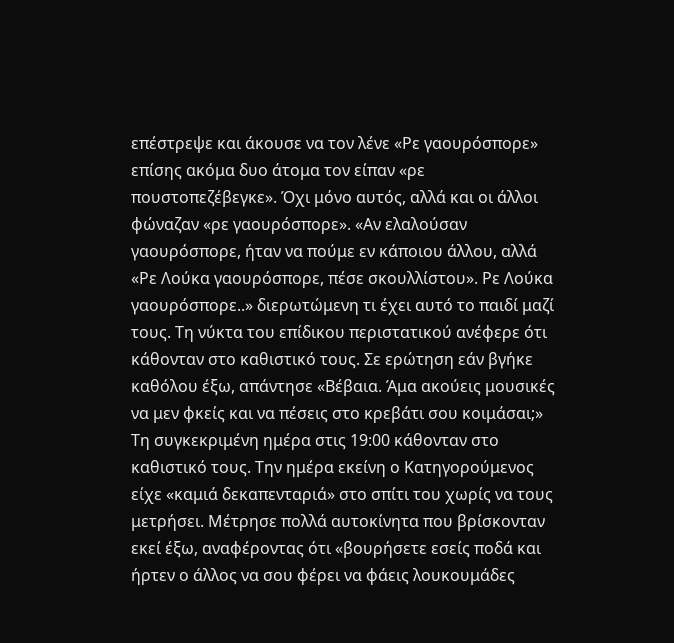επέστρεψε και άκουσε να τον λένε «Ρε γαουρόσπορε» επίσης ακόμα δυο άτομα τον είπαν «ρε πουστοπεζέβεγκε». Όχι μόνο αυτός, αλλά και οι άλλοι φώναζαν «ρε γαουρόσπορε». «Αν ελαλούσαν γαουρόσπορε, ήταν να πούμε εν κάποιου άλλου, αλλά «Ρε Λούκα γαουρόσπορε, πέσε σκουλλίστου». Ρε Λούκα γαουρόσπορε..» διερωτώμενη τι έχει αυτό το παιδί μαζί τους. Τη νύκτα του επίδικου περιστατικού ανέφερε ότι κάθονταν στο καθιστικό τους. Σε ερώτηση εάν βγήκε καθόλου έξω, απάντησε «Βέβαια. Άμα ακούεις μουσικές να μεν φκείς και να πέσεις στο κρεβάτι σου κοιμάσαι;» Τη συγκεκριμένη ημέρα στις 19:00 κάθονταν στο καθιστικό τους. Την ημέρα εκείνη ο Κατηγορούμενος είχε «καμιά δεκαπενταριά» στο σπίτι του χωρίς να τους μετρήσει. Μέτρησε πολλά αυτοκίνητα που βρίσκονταν εκεί έξω, αναφέροντας ότι «βουρήσετε εσείς ποδά και ήρτεν ο άλλος να σου φέρει να φάεις λουκουμάδες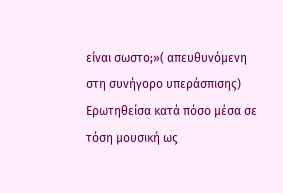είναι σωστο;»( απευθυνόμενη στη συνήγορο υπεράσπισης) Ερωτηθείσα κατά πόσο μέσα σε τόση μουσική ως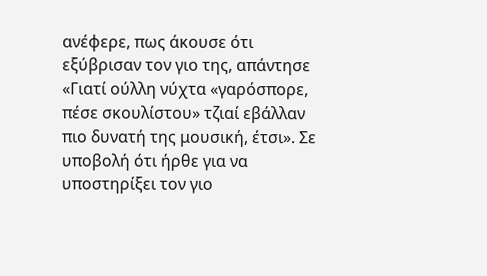ανέφερε, πως άκουσε ότι εξύβρισαν τον γιο της, απάντησε «Γιατί ούλλη νύχτα «γαρόσπορε, πέσε σκουλίστου» τζιαί εβάλλαν πιο δυνατή της μουσική, έτσι». Σε υποβολή ότι ήρθε για να υποστηρίξει τον γιο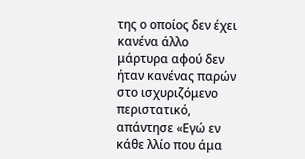της ο οποίος δεν έχει κανένα άλλο μάρτυρα αφού δεν ήταν κανένας παρών στο ισχυριζόμενο περιστατικό, απάντησε «Εγώ εν κάθε λλίο που άμα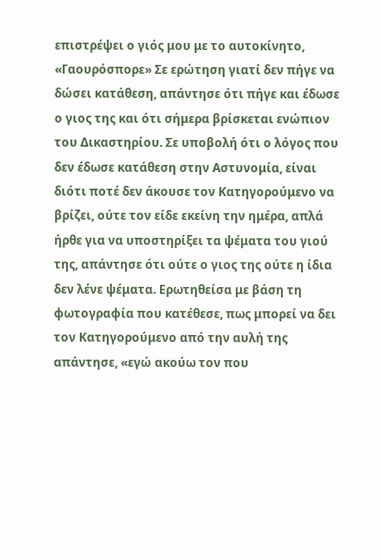επιστρέψει ο γιός μου με το αυτοκίνητο, «Γαουρόσπορε» Σε ερώτηση γιατί δεν πήγε να δώσει κατάθεση, απάντησε ότι πήγε και έδωσε ο γιος της και ότι σήμερα βρίσκεται ενώπιον του Δικαστηρίου. Σε υποβολή ότι ο λόγος που δεν έδωσε κατάθεση στην Αστυνομία, είναι διότι ποτέ δεν άκουσε τον Κατηγορούμενο να βρίζει, ούτε τον είδε εκείνη την ημέρα, απλά ήρθε για να υποστηρίξει τα ψέματα του γιού της, απάντησε ότι ούτε ο γιος της ούτε η ίδια δεν λένε ψέματα. Ερωτηθείσα με βάση τη φωτογραφία που κατέθεσε, πως μπορεί να δει τον Κατηγορούμενο από την αυλή της απάντησε, «εγώ ακούω τον που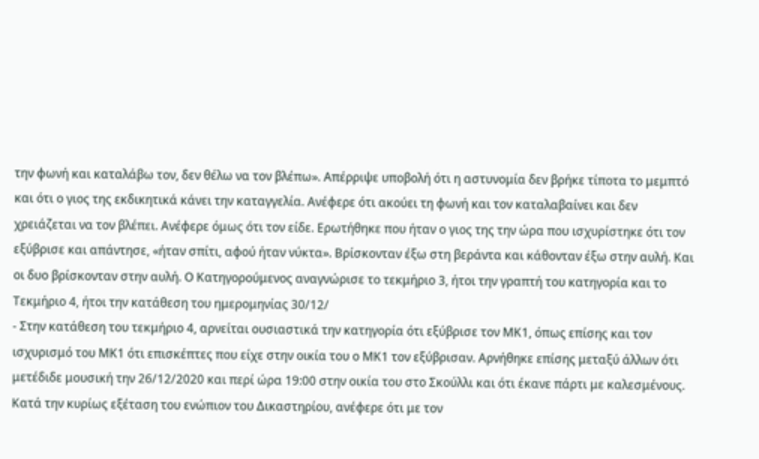την φωνή και καταλάβω τον, δεν θέλω να τον βλέπω». Απέρριψε υποβολή ότι η αστυνομία δεν βρήκε τίποτα το μεμπτό και ότι ο γιος της εκδικητικά κάνει την καταγγελία. Ανέφερε ότι ακούει τη φωνή και τον καταλαβαίνει και δεν χρειάζεται να τον βλέπει. Ανέφερε όμως ότι τον είδε. Ερωτήθηκε που ήταν ο γιος της την ώρα που ισχυρίστηκε ότι τον εξύβρισε και απάντησε, «ήταν σπίτι, αφού ήταν νύκτα». Βρίσκονταν έξω στη βεράντα και κάθονταν έξω στην αυλή. Και οι δυο βρίσκονταν στην αυλή. Ο Κατηγορούμενος αναγνώρισε το τεκμήριο 3, ήτοι την γραπτή του κατηγορία και το Τεκμήριο 4, ήτοι την κατάθεση του ημερομηνίας 30/12/
- Στην κατάθεση του τεκμήριο 4, αρνείται ουσιαστικά την κατηγορία ότι εξύβρισε τον ΜΚ1, όπως επίσης και τον ισχυρισμό του ΜΚ1 ότι επισκέπτες που είχε στην οικία του ο ΜΚ1 τον εξύβρισαν. Αρνήθηκε επίσης μεταξύ άλλων ότι μετέδιδε μουσική την 26/12/2020 και περί ώρα 19:00 στην οικία του στο Σκούλλι και ότι έκανε πάρτι με καλεσμένους. Κατά την κυρίως εξέταση του ενώπιον του Δικαστηρίου, ανέφερε ότι με τον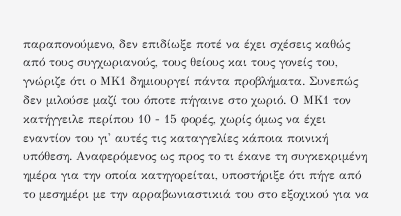παραπονούμενο, δεν επιδίωξε ποτέ να έχει σχέσεις καθώς από τους συγχωριανούς, τους θείους και τους γονείς του, γνώριζε ότι ο ΜΚ1 δημιουργεί πάντα προβλήματα. Συνεπώς δεν μιλούσε μαζί του όποτε πήγαινε στο χωριό. Ο ΜΚ1 τον κατήγγειλε περίπου 10 - 15 φορές, χωρίς όμως να έχει εναντίον του γι' αυτές τις καταγγελίες κάποια ποινική υπόθεση. Αναφερόμενος ως προς το τι έκανε τη συγκεκριμένη ημέρα για την οποία κατηγορείται, υποστήριξε ότι πήγε από το μεσημέρι με την αρραβωνιαστικιά του στο εξοχικού για να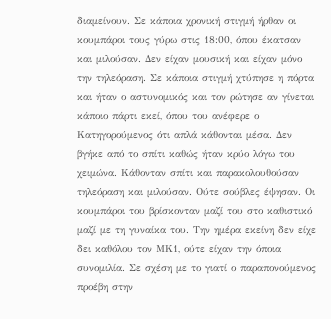διαμείνουν. Σε κάποια χρονική στιγμή ήρθαν οι κουμπάροι τους γύρω στις 18:00, όπου έκατσαν και μιλούσαν. Δεν είχαν μουσική και είχαν μόνο την τηλεόραση. Σε κάποια στιγμή χτύπησε η πόρτα και ήταν ο αστυνομικός και τον ρώτησε αν γίνεται κάποιο πάρτι εκεί, όπου του ανέφερε ο Κατηγορούμενος ότι απλά κάθονται μέσα. Δεν βγήκε από το σπίτι καθώς ήταν κρύο λόγω του χειμώνα. Κάθονταν σπίτι και παρακολουθούσαν τηλεόραση και μιλούσαν. Ούτε σούβλες έψησαν. Οι κουμπάροι του βρίσκονταν μαζί του στο καθιστικό μαζί με τη γυναίκα του. Την ημέρα εκείνη δεν είχε δει καθόλου τον ΜΚ1, ούτε είχαν την όποια συνομιλία. Σε σχέση με το γιατί ο παραπονούμενος προέβη στην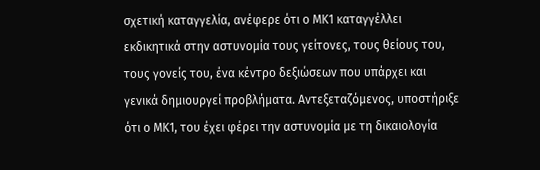σχετική καταγγελία, ανέφερε ότι ο ΜΚ1 καταγγέλλει εκδικητικά στην αστυνομία τους γείτονες, τους θείους του, τους γονείς του, ένα κέντρο δεξιώσεων που υπάρχει και γενικά δημιουργεί προβλήματα. Αντεξεταζόμενος, υποστήριξε ότι ο ΜΚ1, του έχει φέρει την αστυνομία με τη δικαιολογία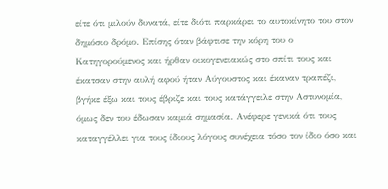είτε ότι μιλούν δυνατά, είτε διότι παρκάρει το αυτοκίνητο του στον δημόσιο δρόμο. Επίσης όταν βάφτισε την κόρη του ο Κατηγορούμενος και ήρθαν οικογενειακώς στο σπίτι τους και έκατσαν στην αυλή αφού ήταν Αύγουστος και έκαναν τραπέζι, βγήκε έξω και τους έβριζε και τους κατάγγειλε στην Αστυνομία, όμως δεν του έδωσαν καμιά σημασία. Ανέφερε γενικά ότι τους καταγγέλλει για τους ίδιους λόγους συνέχεια τόσο τον ίδιο όσο και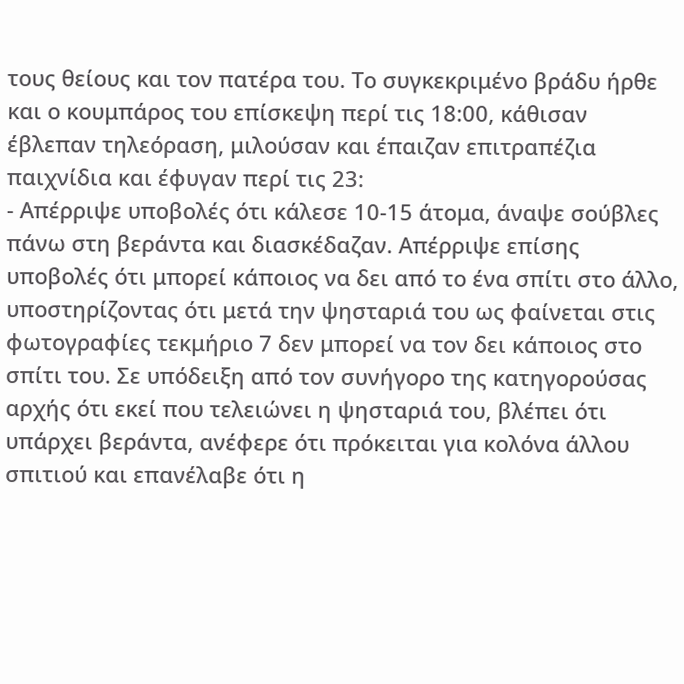τους θείους και τον πατέρα του. Το συγκεκριμένο βράδυ ήρθε και ο κουμπάρος του επίσκεψη περί τις 18:00, κάθισαν έβλεπαν τηλεόραση, μιλούσαν και έπαιζαν επιτραπέζια παιχνίδια και έφυγαν περί τις 23:
- Απέρριψε υποβολές ότι κάλεσε 10-15 άτομα, άναψε σούβλες πάνω στη βεράντα και διασκέδαζαν. Απέρριψε επίσης υποβολές ότι μπορεί κάποιος να δει από το ένα σπίτι στο άλλο, υποστηρίζοντας ότι μετά την ψησταριά του ως φαίνεται στις φωτογραφίες τεκμήριο 7 δεν μπορεί να τον δει κάποιος στο σπίτι του. Σε υπόδειξη από τον συνήγορο της κατηγορούσας αρχής ότι εκεί που τελειώνει η ψησταριά του, βλέπει ότι υπάρχει βεράντα, ανέφερε ότι πρόκειται για κολόνα άλλου σπιτιού και επανέλαβε ότι η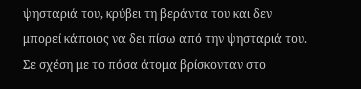ψησταριά του, κρύβει τη βεράντα του και δεν μπορεί κάποιος να δει πίσω από την ψησταριά του. Σε σχέση με το πόσα άτομα βρίσκονταν στο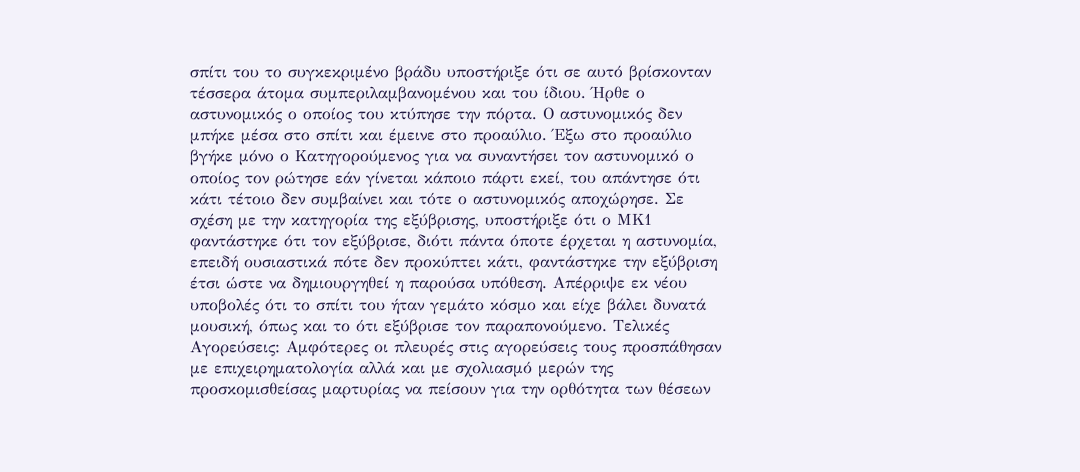σπίτι του το συγκεκριμένο βράδυ υποστήριξε ότι σε αυτό βρίσκονταν τέσσερα άτομα συμπεριλαμβανομένου και του ίδιου. Ήρθε ο αστυνομικός ο οποίος του κτύπησε την πόρτα. Ο αστυνομικός δεν μπήκε μέσα στο σπίτι και έμεινε στο προαύλιο. Έξω στο προαύλιο βγήκε μόνο ο Κατηγορούμενος για να συναντήσει τον αστυνομικό ο οποίος τον ρώτησε εάν γίνεται κάποιο πάρτι εκεί, του απάντησε ότι κάτι τέτοιο δεν συμβαίνει και τότε ο αστυνομικός αποχώρησε. Σε σχέση με την κατηγορία της εξύβρισης, υποστήριξε ότι ο ΜΚ1 φαντάστηκε ότι τον εξύβρισε, διότι πάντα όποτε έρχεται η αστυνομία, επειδή ουσιαστικά πότε δεν προκύπτει κάτι, φαντάστηκε την εξύβριση έτσι ώστε να δημιουργηθεί η παρούσα υπόθεση. Απέρριψε εκ νέου υποβολές ότι το σπίτι του ήταν γεμάτο κόσμο και είχε βάλει δυνατά μουσική, όπως και το ότι εξύβρισε τον παραπονούμενο. Τελικές Αγορεύσεις: Αμφότερες οι πλευρές στις αγορεύσεις τους προσπάθησαν με επιχειρηματολογία αλλά και με σχολιασμό μερών της προσκομισθείσας μαρτυρίας να πείσουν για την ορθότητα των θέσεων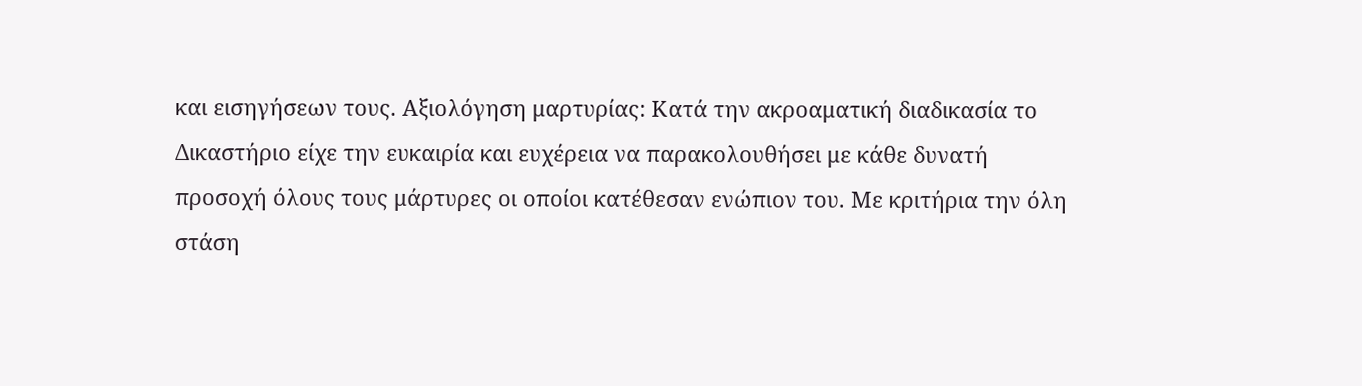και εισηγήσεων τους. Αξιολόγηση μαρτυρίας: Κατά την ακροαματική διαδικασία το Δικαστήριο είχε την ευκαιρία και ευχέρεια να παρακολουθήσει με κάθε δυνατή προσοχή όλους τους μάρτυρες οι οποίοι κατέθεσαν ενώπιον του. Με κριτήρια την όλη στάση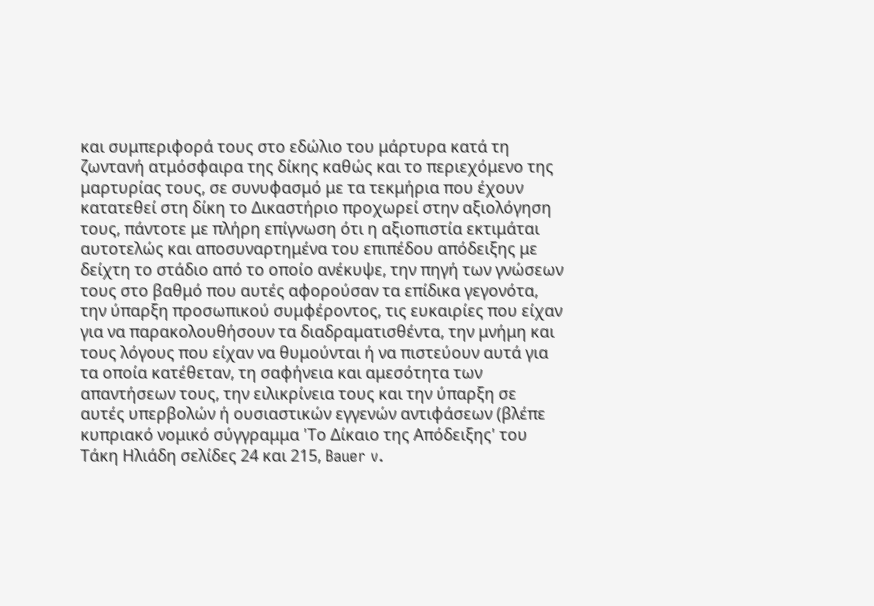και συμπεριφορά τους στο εδώλιο του μάρτυρα κατά τη ζωντανή ατμόσφαιρα της δίκης καθώς και το περιεχόμενο της μαρτυρίας τους, σε συνυφασμό με τα τεκμήρια που έχουν κατατεθεί στη δίκη το Δικαστήριο προχωρεί στην αξιολόγηση τους, πάντοτε με πλήρη επίγνωση ότι η αξιοπιστία εκτιμάται αυτοτελώς και αποσυναρτημένα του επιπέδου απόδειξης με δείχτη το στάδιο από το οποίο ανέκυψε, την πηγή των γνώσεων τους στο βαθμό που αυτές αφορούσαν τα επίδικα γεγονότα, την ύπαρξη προσωπικού συμφέροντος, τις ευκαιρίες που είχαν για να παρακολουθήσουν τα διαδραματισθέντα, την μνήμη και τους λόγους που είχαν να θυμούνται ή να πιστεύουν αυτά για τα οποία κατέθεταν, τη σαφήνεια και αμεσότητα των απαντήσεων τους, την ειλικρίνεια τους και την ύπαρξη σε αυτές υπερβολών ή ουσιαστικών εγγενών αντιφάσεων (βλέπε κυπριακό νομικό σύγγραμμα 'Το Δίκαιο της Απόδειξης' του Τάκη Ηλιάδη σελίδες 24 και 215, Bauer v.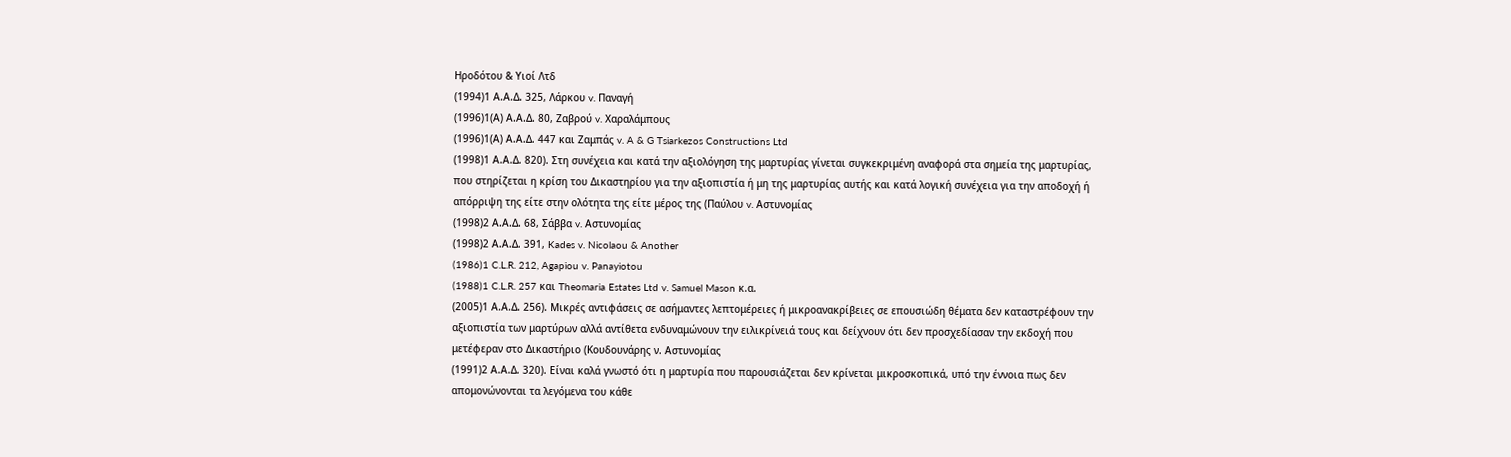Ηροδότου & Υιοί Λτδ
(1994)1 Α.Α.Δ. 325, Λάρκου v. Παναγή
(1996)1(Α) Α.Α.Δ. 80, Ζαβρού v. Χαραλάμπους
(1996)1(Α) Α.Α.Δ. 447 και Ζαμπάς v. A & G Tsiarkezos Constructions Ltd
(1998)1 Α.Α.Δ. 820). Στη συνέχεια και κατά την αξιολόγηση της μαρτυρίας γίνεται συγκεκριμένη αναφορά στα σημεία της μαρτυρίας, που στηρίζεται η κρίση του Δικαστηρίου για την αξιοπιστία ή μη της μαρτυρίας αυτής και κατά λογική συνέχεια για την αποδοχή ή απόρριψη της είτε στην ολότητα της είτε μέρος της (Παύλου v. Αστυνομίας
(1998)2 Α.Α.Δ. 68, Σάββα v. Αστυνομίας
(1998)2 Α.Α.Δ. 391, Kades v. Nicolaou & Another
(1986)1 C.L.R. 212, Agapiou v. Panayiotou
(1988)1 C.L.R. 257 και Theomaria Estates Ltd v. Samuel Mason κ.α.
(2005)1 Α.Α.Δ. 256). Μικρές αντιφάσεις σε ασήμαντες λεπτομέρειες ή μικροανακρίβειες σε επουσιώδη θέματα δεν καταστρέφουν την αξιοπιστία των μαρτύρων αλλά αντίθετα ενδυναμώνουν την ειλικρίνειά τους και δείχνουν ότι δεν προσχεδίασαν την εκδοχή που μετέφεραν στο Δικαστήριο (Κουδουνάρης ν. Αστυνομίας
(1991)2 Α.Α.Δ. 320). Είναι καλά γνωστό ότι η μαρτυρία που παρουσιάζεται δεν κρίνεται μικροσκοπικά, υπό την έννοια πως δεν απομονώνονται τα λεγόμενα του κάθε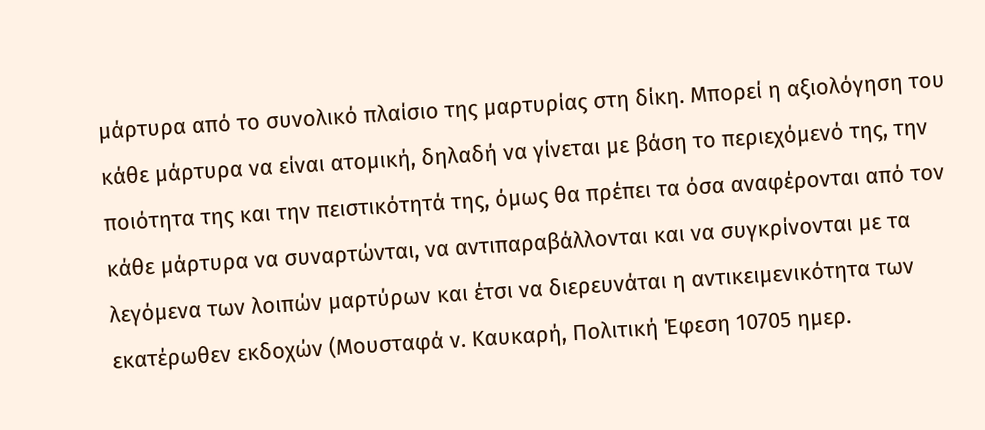μάρτυρα από το συνολικό πλαίσιο της μαρτυρίας στη δίκη. Μπορεί η αξιολόγηση του κάθε μάρτυρα να είναι ατομική, δηλαδή να γίνεται με βάση το περιεχόμενό της, την ποιότητα της και την πειστικότητά της, όμως θα πρέπει τα όσα αναφέρονται από τον κάθε μάρτυρα να συναρτώνται, να αντιπαραβάλλονται και να συγκρίνονται με τα λεγόμενα των λοιπών μαρτύρων και έτσι να διερευνάται η αντικειμενικότητα των εκατέρωθεν εκδοχών (Μουσταφά ν. Καυκαρή, Πολιτική Έφεση 10705 ημερ.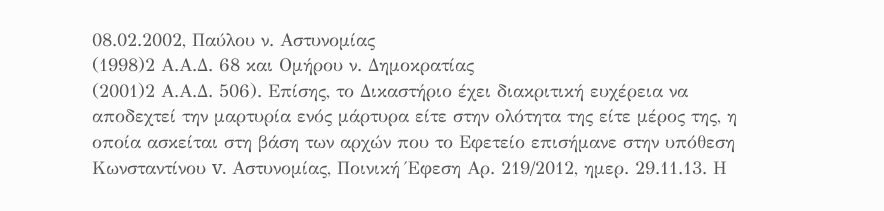08.02.2002, Παύλου ν. Αστυνομίας
(1998)2 Α.Α.Δ. 68 και Ομήρου ν. Δημοκρατίας
(2001)2 Α.Α.Δ. 506). Επίσης, το Δικαστήριο έχει διακριτική ευχέρεια να αποδεχτεί την μαρτυρία ενός μάρτυρα είτε στην ολότητα της είτε μέρος της, η οποία ασκείται στη βάση των αρχών που το Εφετείο επισήμανε στην υπόθεση Κωνσταντίνου v. Αστυνομίας, Ποινική Έφεση Αρ. 219/2012, ημερ. 29.11.13. Η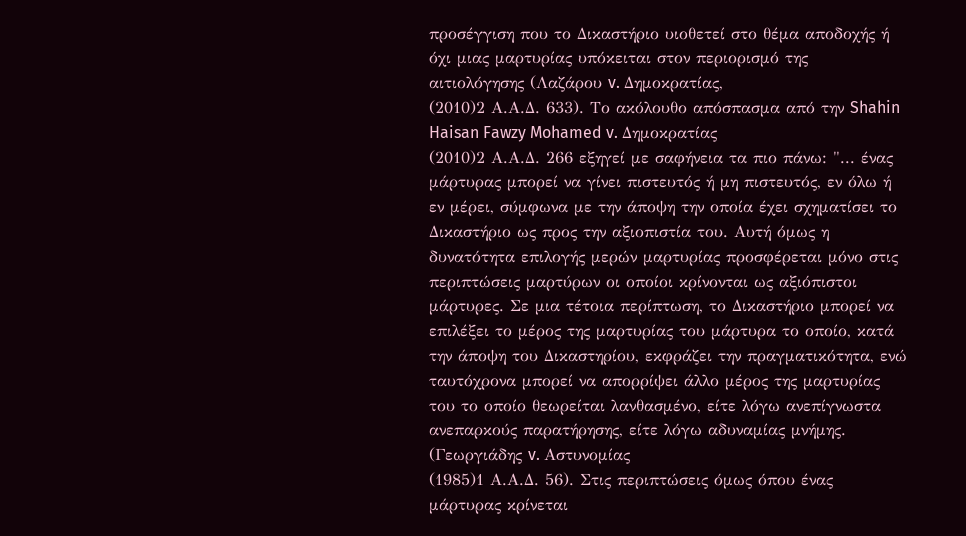προσέγγιση που το Δικαστήριο υιοθετεί στο θέμα αποδοχής ή όχι μιας μαρτυρίας υπόκειται στον περιορισμό της αιτιολόγησης (Λαζάρου v. Δημοκρατίας,
(2010)2 Α.Α.Δ. 633). Το ακόλουθο απόσπασμα από την Shahin Haisan Fawzy Mohamed v. Δημοκρατίας
(2010)2 Α.Α.Δ. 266 εξηγεί με σαφήνεια τα πιο πάνω: "... ένας μάρτυρας μπορεί να γίνει πιστευτός ή μη πιστευτός, εν όλω ή εν μέρει, σύμφωνα με την άποψη την οποία έχει σχηματίσει το Δικαστήριο ως προς την αξιοπιστία του. Αυτή όμως η δυνατότητα επιλογής μερών μαρτυρίας προσφέρεται μόνο στις περιπτώσεις μαρτύρων οι οποίοι κρίνονται ως αξιόπιστοι μάρτυρες. Σε μια τέτοια περίπτωση, το Δικαστήριο μπορεί να επιλέξει το μέρος της μαρτυρίας του μάρτυρα το οποίο, κατά την άποψη του Δικαστηρίου, εκφράζει την πραγματικότητα, ενώ ταυτόχρονα μπορεί να απορρίψει άλλο μέρος της μαρτυρίας του το οποίο θεωρείται λανθασμένο, είτε λόγω ανεπίγνωστα ανεπαρκούς παρατήρησης, είτε λόγω αδυναμίας μνήμης. (Γεωργιάδης v. Αστυνομίας
(1985)1 Α.Α.Δ. 56). Στις περιπτώσεις όμως όπου ένας μάρτυρας κρίνεται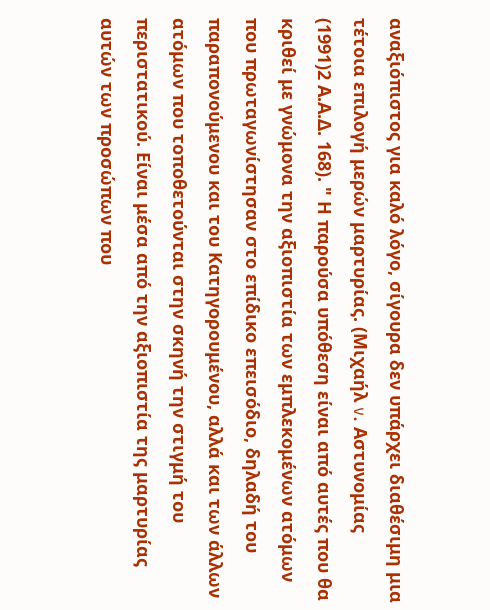αναξιόπιστος για καλό λόγο, σίγουρα δεν υπάρχει διαθέσιμη μια τέτοια επιλογή μερών μαρτυρίας. (Μιχαήλ v. Αστυνομίας
(1991)2 Α.Α.Δ. 168). " Η παρούσα υπόθεση είναι από αυτές που θα κριθεί με γνώμονα την αξιοπιστία των εμπλεκομένων ατόμων που πρωταγωνίστησαν στο επίδικο επεισόδιο, δηλαδή του παραπονούμενου και του Κατηγορουμένου, αλλά και των άλλων ατόμων που τοποθετούνται στην σκηνή την στιγμή του περιστατικού. Είναι μέσα από την αξιοπιστία της μαρτυρίας αυτών των προσώπων που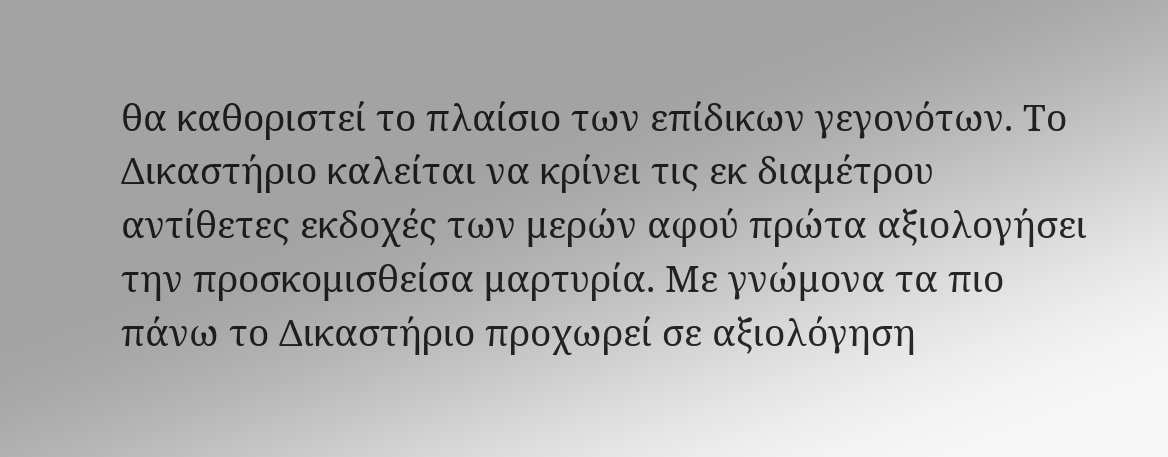θα καθοριστεί το πλαίσιο των επίδικων γεγονότων. Το Δικαστήριο καλείται να κρίνει τις εκ διαμέτρου αντίθετες εκδοχές των μερών αφού πρώτα αξιολογήσει την προσκομισθείσα μαρτυρία. Με γνώμονα τα πιο πάνω το Δικαστήριο προχωρεί σε αξιολόγηση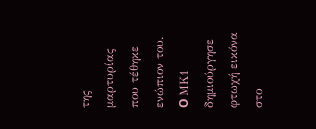της μαρτυρίας που τέθηκε ενώπιον του. O ΜΚ1 δημιούργησε φτωχή εικόνα στο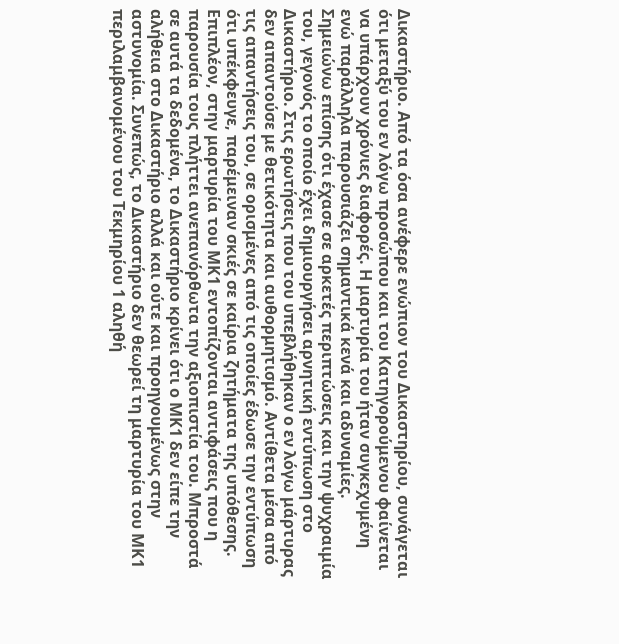Δικαστήριο. Από τα όσα ανέφερε ενώπιον του Δικαστηρίου, συνάγεται ότι μεταξύ του εν λόγω προσώπου και του Κατηγορούμενου φαίνεται να υπάρχουν χρόνιες διαφορές. Η μαρτυρία του ήταν συγκεχυμένη ενώ παράλληλα παρουσιάζει σημαντικά κενά και αδυναμίες. Σημειώνω επίσης ότι έχασε σε αρκετές περιπτώσεις και την ψυχραιμία του, γεγονός το οποίο έχει δημιουργήσει αρνητική εντύπωση στο Δικαστήριο. Στις ερωτήσεις που του υπεβλήθηκαν ο εν λόγω μάρτυρας δεν απαντούσε με θετικότητα και αυθορμητισμό. Αντίθετα μέσα από τις απαντήσεις του, σε ορισμένες από τις οποίες έδωσε την εντύπωση ότι υπέκφευγε, παρέμειναν σκιές σε καίρια ζητήματα της υπόθεσης. Επιπλέον, στην μαρτυρία του ΜΚ1 εντοπίζονται αντιφάσεις που η παρουσία τους πλήττει ανεπανόρθωτα την αξιοπιστία του. Μπροστά σε αυτά τα δεδομένα, το Δικαστήριο κρίνει ότι ο ΜΚ1 δεν είπε την αλήθεια στο Δικαστήριο αλλά και ούτε και προηγουμένως στην αστυνομία. Συνεπώς, το Δικαστήριο δεν θεωρεί τη μαρτυρία του ΜΚ1 περιλαμβανομένου του Τεκμηρίου 1 αληθή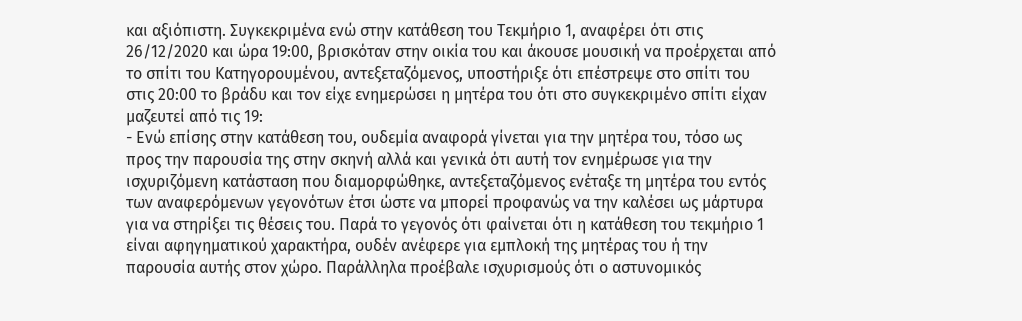και αξιόπιστη. Συγκεκριμένα ενώ στην κατάθεση του Τεκμήριο 1, αναφέρει ότι στις 26/12/2020 και ώρα 19:00, βρισκόταν στην οικία του και άκουσε μουσική να προέρχεται από το σπίτι του Κατηγορουμένου, αντεξεταζόμενος, υποστήριξε ότι επέστρεψε στο σπίτι του στις 20:00 το βράδυ και τον είχε ενημερώσει η μητέρα του ότι στο συγκεκριμένο σπίτι είχαν μαζευτεί από τις 19:
- Ενώ επίσης στην κατάθεση του, ουδεμία αναφορά γίνεται για την μητέρα του, τόσο ως προς την παρουσία της στην σκηνή αλλά και γενικά ότι αυτή τον ενημέρωσε για την ισχυριζόμενη κατάσταση που διαμορφώθηκε, αντεξεταζόμενος ενέταξε τη μητέρα του εντός των αναφερόμενων γεγονότων έτσι ώστε να μπορεί προφανώς να την καλέσει ως μάρτυρα για να στηρίξει τις θέσεις του. Παρά το γεγονός ότι φαίνεται ότι η κατάθεση του τεκμήριο 1 είναι αφηγηματικού χαρακτήρα, ουδέν ανέφερε για εμπλοκή της μητέρας του ή την παρουσία αυτής στον χώρο. Παράλληλα προέβαλε ισχυρισμούς ότι ο αστυνομικός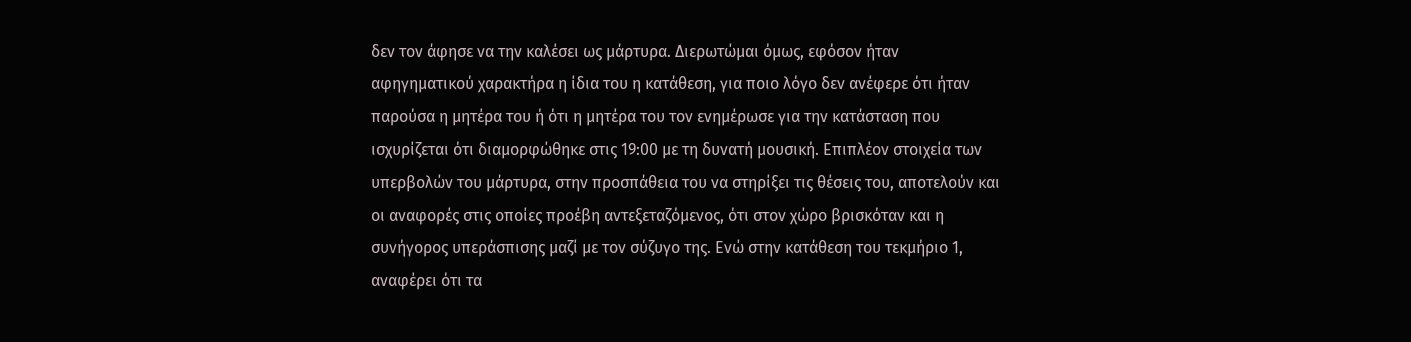δεν τον άφησε να την καλέσει ως μάρτυρα. Διερωτώμαι όμως, εφόσον ήταν αφηγηματικού χαρακτήρα η ίδια του η κατάθεση, για ποιο λόγο δεν ανέφερε ότι ήταν παρούσα η μητέρα του ή ότι η μητέρα του τον ενημέρωσε για την κατάσταση που ισχυρίζεται ότι διαμορφώθηκε στις 19:00 με τη δυνατή μουσική. Επιπλέον στοιχεία των υπερβολών του μάρτυρα, στην προσπάθεια του να στηρίξει τις θέσεις του, αποτελούν και οι αναφορές στις οποίες προέβη αντεξεταζόμενος, ότι στον χώρο βρισκόταν και η συνήγορος υπεράσπισης μαζί με τον σύζυγο της. Ενώ στην κατάθεση του τεκμήριο 1, αναφέρει ότι τα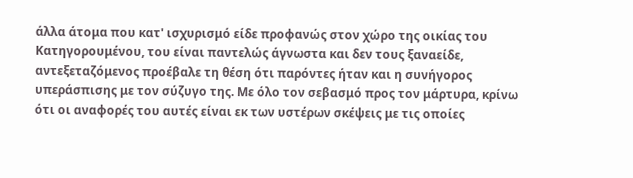άλλα άτομα που κατ' ισχυρισμό είδε προφανώς στον χώρο της οικίας του Κατηγορουμένου, του είναι παντελώς άγνωστα και δεν τους ξαναείδε, αντεξεταζόμενος προέβαλε τη θέση ότι παρόντες ήταν και η συνήγορος υπεράσπισης με τον σύζυγο της. Με όλο τον σεβασμό προς τον μάρτυρα, κρίνω ότι οι αναφορές του αυτές είναι εκ των υστέρων σκέψεις με τις οποίες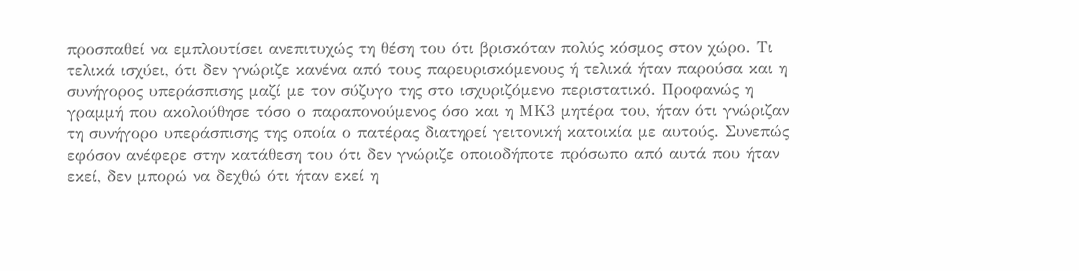προσπαθεί να εμπλουτίσει ανεπιτυχώς τη θέση του ότι βρισκόταν πολύς κόσμος στον χώρο. Τι τελικά ισχύει, ότι δεν γνώριζε κανένα από τους παρευρισκόμενους ή τελικά ήταν παρούσα και η συνήγορος υπεράσπισης μαζί με τον σύζυγο της στο ισχυριζόμενο περιστατικό. Προφανώς η γραμμή που ακολούθησε τόσο ο παραπονούμενος όσο και η ΜΚ3 μητέρα του, ήταν ότι γνώριζαν τη συνήγορο υπεράσπισης της οποία ο πατέρας διατηρεί γειτονική κατοικία με αυτούς. Συνεπώς εφόσον ανέφερε στην κατάθεση του ότι δεν γνώριζε οποιοδήποτε πρόσωπο από αυτά που ήταν εκεί, δεν μπορώ να δεχθώ ότι ήταν εκεί η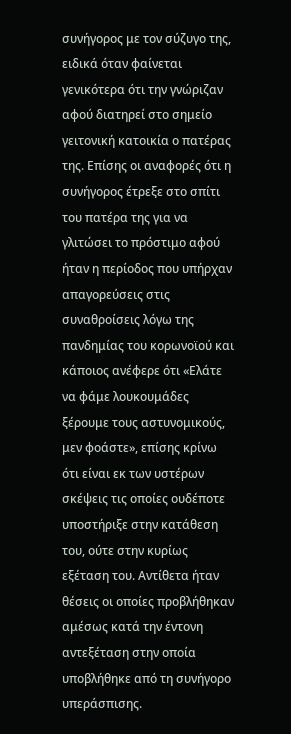συνήγορος με τον σύζυγο της, ειδικά όταν φαίνεται γενικότερα ότι την γνώριζαν αφού διατηρεί στο σημείο γειτονική κατοικία ο πατέρας της. Επίσης οι αναφορές ότι η συνήγορος έτρεξε στο σπίτι του πατέρα της για να γλιτώσει το πρόστιμο αφού ήταν η περίοδος που υπήρχαν απαγορεύσεις στις συναθροίσεις λόγω της πανδημίας του κορωνοϊού και κάποιος ανέφερε ότι «Ελάτε να φάμε λουκουμάδες ξέρουμε τους αστυνομικούς, μεν φοάστε», επίσης κρίνω ότι είναι εκ των υστέρων σκέψεις τις οποίες ουδέποτε υποστήριξε στην κατάθεση του, ούτε στην κυρίως εξέταση του. Αντίθετα ήταν θέσεις οι οποίες προβλήθηκαν αμέσως κατά την έντονη αντεξέταση στην οποία υποβλήθηκε από τη συνήγορο υπεράσπισης.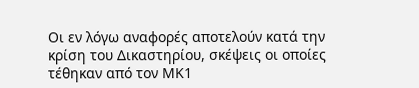Οι εν λόγω αναφορές αποτελούν κατά την κρίση του Δικαστηρίου, σκέψεις οι οποίες τέθηκαν από τον ΜΚ1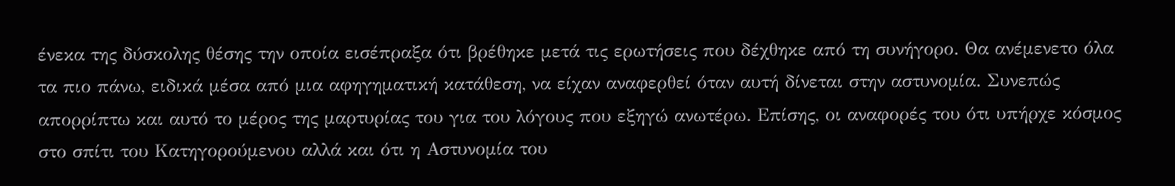ένεκα της δύσκολης θέσης την οποία εισέπραξα ότι βρέθηκε μετά τις ερωτήσεις που δέχθηκε από τη συνήγορο. Θα ανέμενετο όλα τα πιο πάνω, ειδικά μέσα από μια αφηγηματική κατάθεση, να είχαν αναφερθεί όταν αυτή δίνεται στην αστυνομία. Συνεπώς απορρίπτω και αυτό το μέρος της μαρτυρίας του για του λόγους που εξηγώ ανωτέρω. Επίσης, οι αναφορές του ότι υπήρχε κόσμος στο σπίτι του Κατηγορούμενου αλλά και ότι η Αστυνομία του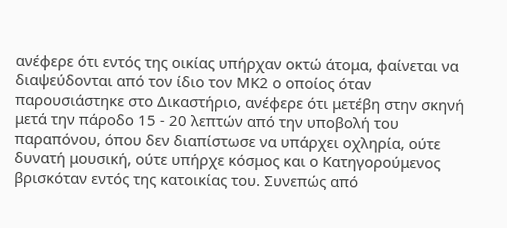ανέφερε ότι εντός της οικίας υπήρχαν οκτώ άτομα, φαίνεται να διαψεύδονται από τον ίδιο τον ΜΚ2 ο οποίος όταν παρουσιάστηκε στο Δικαστήριο, ανέφερε ότι μετέβη στην σκηνή μετά την πάροδο 15 - 20 λεπτών από την υποβολή του παραπόνου, όπου δεν διαπίστωσε να υπάρχει οχληρία, ούτε δυνατή μουσική, ούτε υπήρχε κόσμος και ο Κατηγορούμενος βρισκόταν εντός της κατοικίας του. Συνεπώς από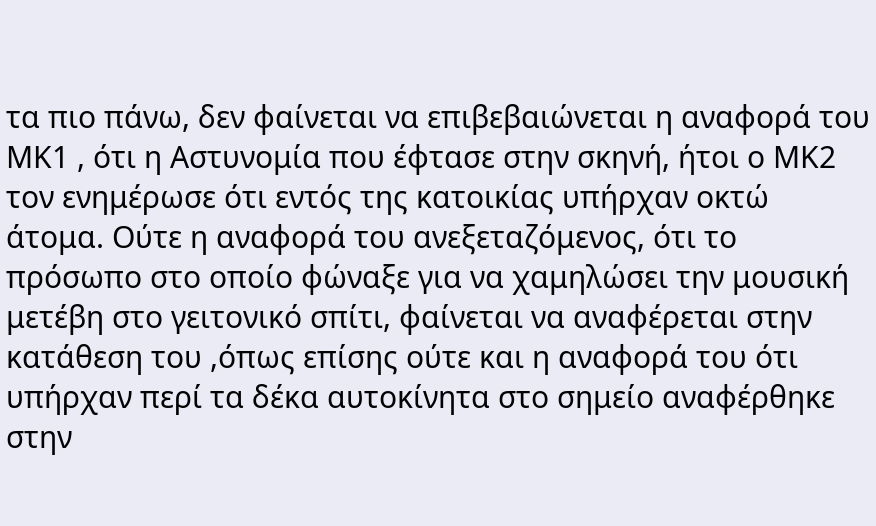τα πιο πάνω, δεν φαίνεται να επιβεβαιώνεται η αναφορά του ΜΚ1 , ότι η Αστυνομία που έφτασε στην σκηνή, ήτοι ο ΜΚ2 τον ενημέρωσε ότι εντός της κατοικίας υπήρχαν οκτώ άτομα. Ούτε η αναφορά του ανεξεταζόμενος, ότι το πρόσωπο στο οποίο φώναξε για να χαμηλώσει την μουσική μετέβη στο γειτονικό σπίτι, φαίνεται να αναφέρεται στην κατάθεση του ,όπως επίσης ούτε και η αναφορά του ότι υπήρχαν περί τα δέκα αυτοκίνητα στο σημείο αναφέρθηκε στην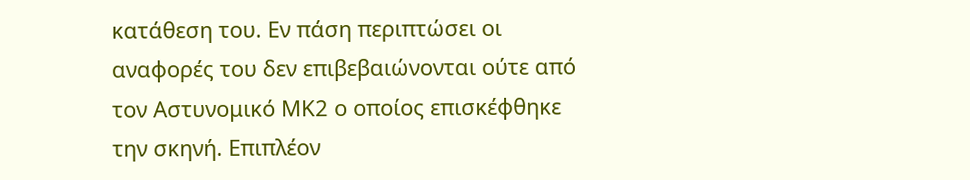κατάθεση του. Εν πάση περιπτώσει οι αναφορές του δεν επιβεβαιώνονται ούτε από τον Αστυνομικό ΜΚ2 ο οποίος επισκέφθηκε την σκηνή. Επιπλέον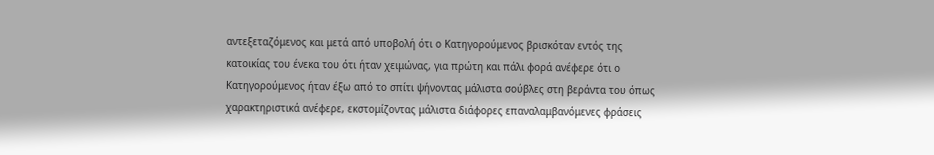αντεξεταζόμενος και μετά από υποβολή ότι ο Κατηγορούμενος βρισκόταν εντός της κατοικίας του ένεκα του ότι ήταν χειμώνας, για πρώτη και πάλι φορά ανέφερε ότι ο Κατηγορούμενος ήταν έξω από το σπίτι ψήνοντας μάλιστα σούβλες στη βεράντα του όπως χαρακτηριστικά ανέφερε, εκστομίζοντας μάλιστα διάφορες επαναλαμβανόμενες φράσεις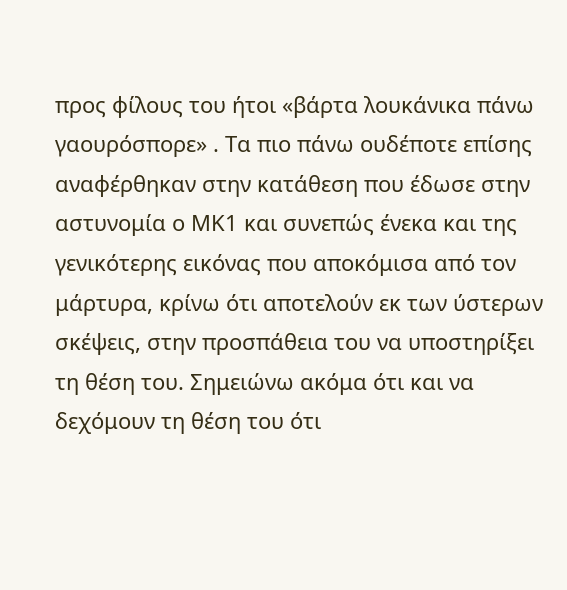προς φίλους του ήτοι «βάρτα λουκάνικα πάνω γαουρόσπορε» . Τα πιο πάνω ουδέποτε επίσης αναφέρθηκαν στην κατάθεση που έδωσε στην αστυνομία ο ΜΚ1 και συνεπώς ένεκα και της γενικότερης εικόνας που αποκόμισα από τον μάρτυρα, κρίνω ότι αποτελούν εκ των ύστερων σκέψεις, στην προσπάθεια του να υποστηρίξει τη θέση του. Σημειώνω ακόμα ότι και να δεχόμουν τη θέση του ότι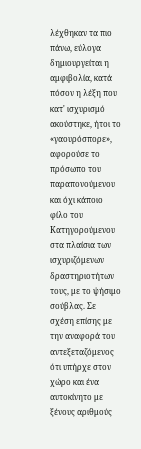λέχθηκαν τα πιο πάνω, εύλογα δημιουργείται η αμφιβολία, κατά πόσον η λέξη που κατ' ισχυρισμό ακούστηκε, ήτοι το «γαουρόσπορε», αφορούσε το πρόσωπο του παραπονούμενου και όχι κάποιο φίλο του Κατηγορούμενου στα πλαίσια των ισχυριζόμενων δραστηριοτήτων τους, με το ψήσιμο σούβλας. Σε σχέση επίσης με την αναφορά του αντεξεταζόμενος ότι υπήρχε στον χώρο και ένα αυτοκίνητο με ξένους αριθμούς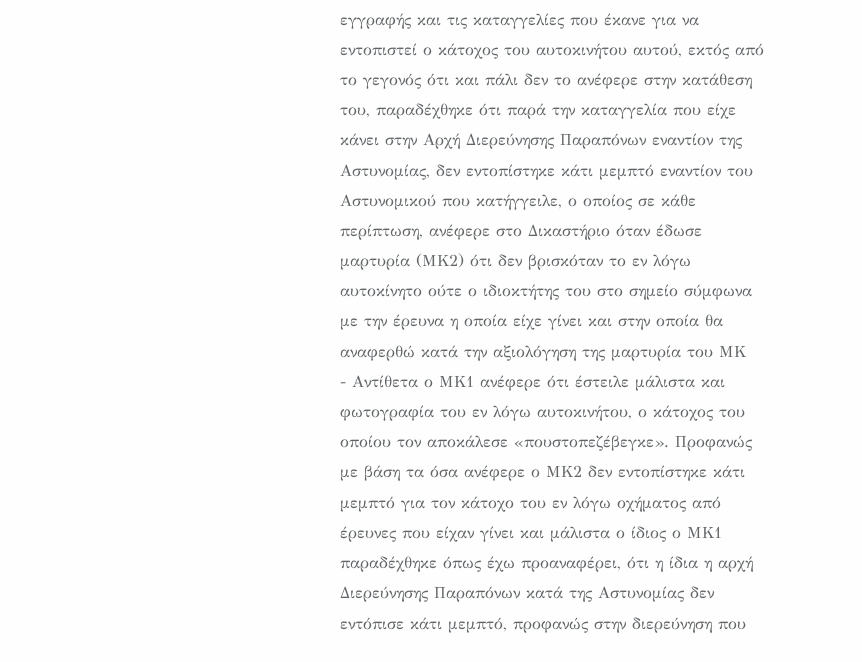εγγραφής και τις καταγγελίες που έκανε για να εντοπιστεί ο κάτοχος του αυτοκινήτου αυτού, εκτός από το γεγονός ότι και πάλι δεν το ανέφερε στην κατάθεση του, παραδέχθηκε ότι παρά την καταγγελία που είχε κάνει στην Αρχή Διερεύνησης Παραπόνων εναντίον της Αστυνομίας, δεν εντοπίστηκε κάτι μεμπτό εναντίον του Αστυνομικού που κατήγγειλε, ο οποίος σε κάθε περίπτωση, ανέφερε στο Δικαστήριο όταν έδωσε μαρτυρία (ΜΚ2) ότι δεν βρισκόταν το εν λόγω αυτοκίνητο ούτε ο ιδιοκτήτης του στο σημείο σύμφωνα με την έρευνα η οποία είχε γίνει και στην οποία θα αναφερθώ κατά την αξιολόγηση της μαρτυρία του ΜΚ
- Αντίθετα ο ΜΚ1 ανέφερε ότι έστειλε μάλιστα και φωτογραφία του εν λόγω αυτοκινήτου, ο κάτοχος του οποίου τον αποκάλεσε «πουστοπεζέβεγκε». Προφανώς με βάση τα όσα ανέφερε ο ΜΚ2 δεν εντοπίστηκε κάτι μεμπτό για τον κάτοχο του εν λόγω οχήματος από έρευνες που είχαν γίνει και μάλιστα ο ίδιος ο ΜΚ1 παραδέχθηκε όπως έχω προαναφέρει, ότι η ίδια η αρχή Διερεύνησης Παραπόνων κατά της Αστυνομίας δεν εντόπισε κάτι μεμπτό, προφανώς στην διερεύνηση που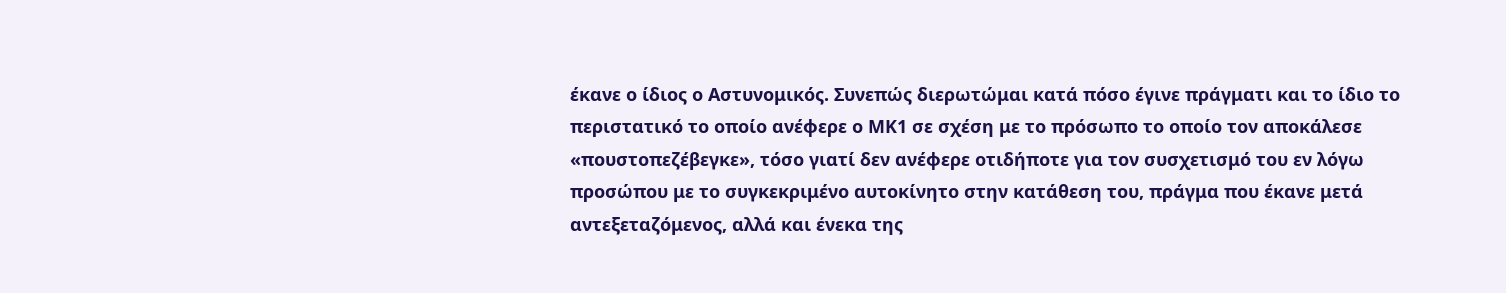έκανε ο ίδιος ο Αστυνομικός. Συνεπώς διερωτώμαι κατά πόσο έγινε πράγματι και το ίδιο το περιστατικό το οποίο ανέφερε ο ΜΚ1 σε σχέση με το πρόσωπο το οποίο τον αποκάλεσε «πουστοπεζέβεγκε», τόσο γιατί δεν ανέφερε οτιδήποτε για τον συσχετισμό του εν λόγω προσώπου με το συγκεκριμένο αυτοκίνητο στην κατάθεση του, πράγμα που έκανε μετά αντεξεταζόμενος, αλλά και ένεκα της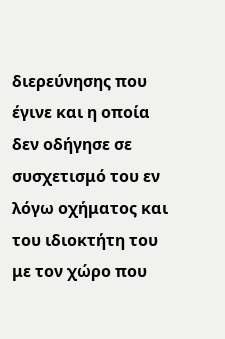διερεύνησης που έγινε και η οποία δεν οδήγησε σε συσχετισμό του εν λόγω οχήματος και του ιδιοκτήτη του με τον χώρο που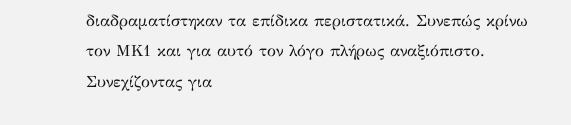διαδραματίστηκαν τα επίδικα περιστατικά. Συνεπώς κρίνω τον ΜΚ1 και για αυτό τον λόγο πλήρως αναξιόπιστο. Συνεχίζοντας για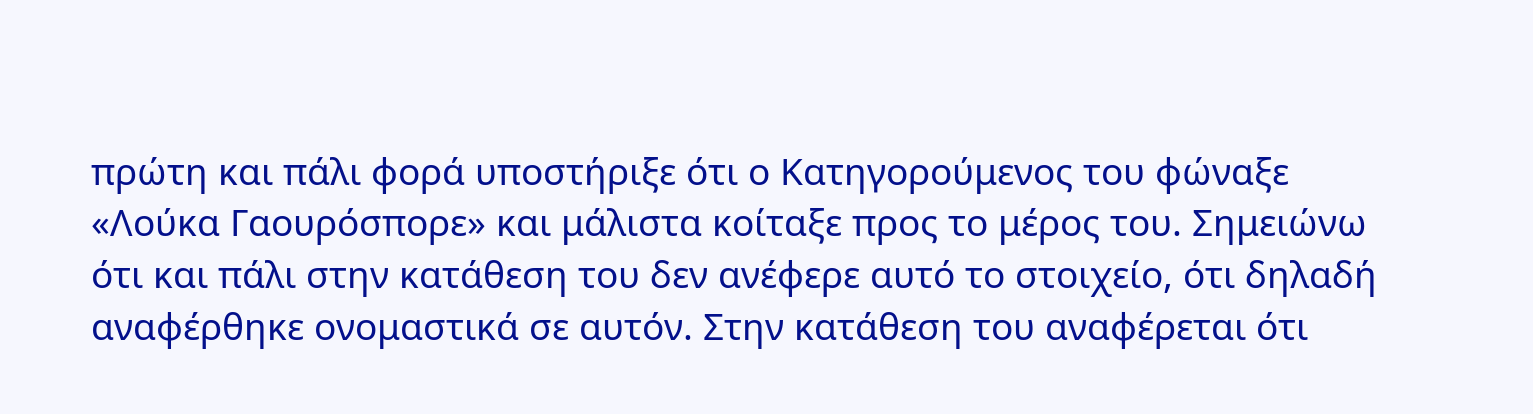πρώτη και πάλι φορά υποστήριξε ότι ο Κατηγορούμενος του φώναξε «Λούκα Γαουρόσπορε» και μάλιστα κοίταξε προς το μέρος του. Σημειώνω ότι και πάλι στην κατάθεση του δεν ανέφερε αυτό το στοιχείο, ότι δηλαδή αναφέρθηκε ονομαστικά σε αυτόν. Στην κατάθεση του αναφέρεται ότι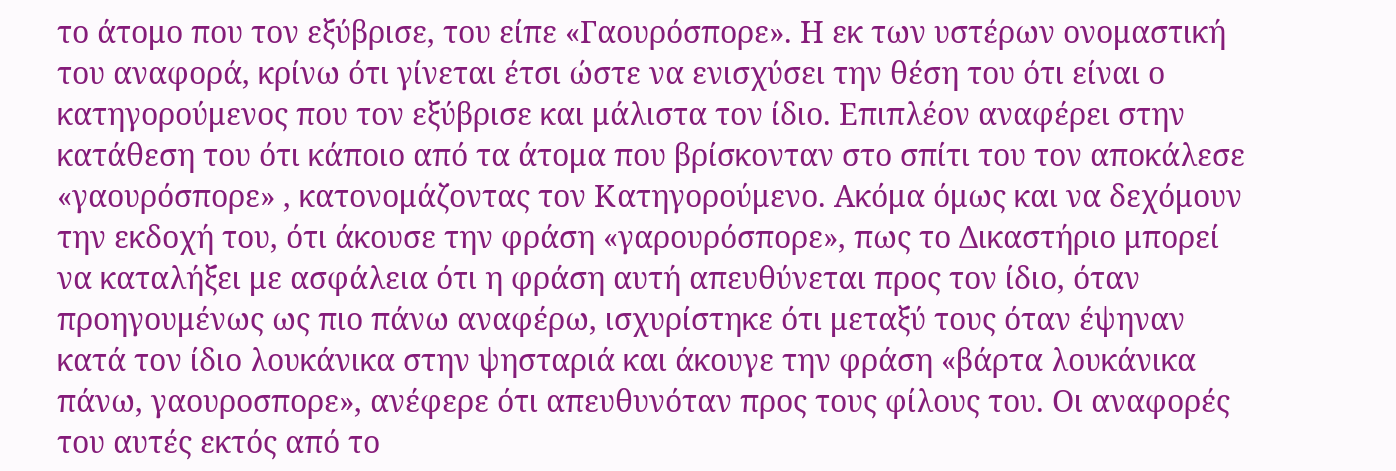το άτομο που τον εξύβρισε, του είπε «Γαουρόσπορε». Η εκ των υστέρων ονομαστική του αναφορά, κρίνω ότι γίνεται έτσι ώστε να ενισχύσει την θέση του ότι είναι ο κατηγορούμενος που τον εξύβρισε και μάλιστα τον ίδιο. Επιπλέον αναφέρει στην κατάθεση του ότι κάποιο από τα άτομα που βρίσκονταν στο σπίτι του τον αποκάλεσε «γαουρόσπορε» , κατονομάζοντας τον Κατηγορούμενο. Ακόμα όμως και να δεχόμουν την εκδοχή του, ότι άκουσε την φράση «γαρουρόσπορε», πως το Δικαστήριο μπορεί να καταλήξει με ασφάλεια ότι η φράση αυτή απευθύνεται προς τον ίδιο, όταν προηγουμένως ως πιο πάνω αναφέρω, ισχυρίστηκε ότι μεταξύ τους όταν έψηναν κατά τον ίδιο λουκάνικα στην ψησταριά και άκουγε την φράση «βάρτα λουκάνικα πάνω, γαουροσπορε», ανέφερε ότι απευθυνόταν προς τους φίλους του. Οι αναφορές του αυτές εκτός από το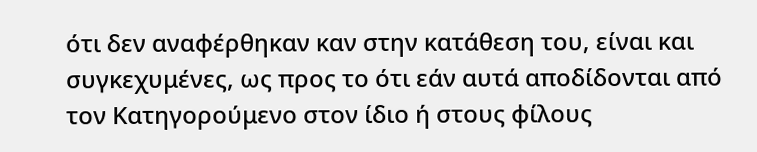ότι δεν αναφέρθηκαν καν στην κατάθεση του, είναι και συγκεχυμένες, ως προς το ότι εάν αυτά αποδίδονται από τον Κατηγορούμενο στον ίδιο ή στους φίλους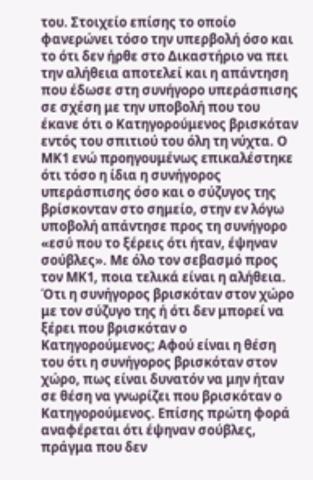του. Στοιχείο επίσης το οποίο φανερώνει τόσο την υπερβολή όσο και το ότι δεν ήρθε στο Δικαστήριο να πει την αλήθεια αποτελεί και η απάντηση που έδωσε στη συνήγορο υπεράσπισης σε σχέση με την υποβολή που του έκανε ότι ο Κατηγορούμενος βρισκόταν εντός του σπιτιού του όλη τη νύχτα. Ο ΜΚ1 ενώ προηγουμένως επικαλέστηκε ότι τόσο η ίδια η συνήγορος υπεράσπισης όσο και ο σύζυγος της βρίσκονταν στο σημείο, στην εν λόγω υποβολή απάντησε προς τη συνήγορο «εσύ που το ξέρεις ότι ήταν, έψηναν σούβλες». Με όλο τον σεβασμό προς τον ΜΚ1, ποια τελικά είναι η αλήθεια. Ότι η συνήγορος βρισκόταν στον χώρο με τον σύζυγο της ή ότι δεν μπορεί να ξέρει που βρισκόταν ο Κατηγορούμενος; Αφού είναι η θέση του ότι η συνήγορος βρισκόταν στον χώρο, πως είναι δυνατόν να μην ήταν σε θέση να γνωρίζει που βρισκόταν ο Κατηγορούμενος. Επίσης πρώτη φορά αναφέρεται ότι έψηναν σούβλες, πράγμα που δεν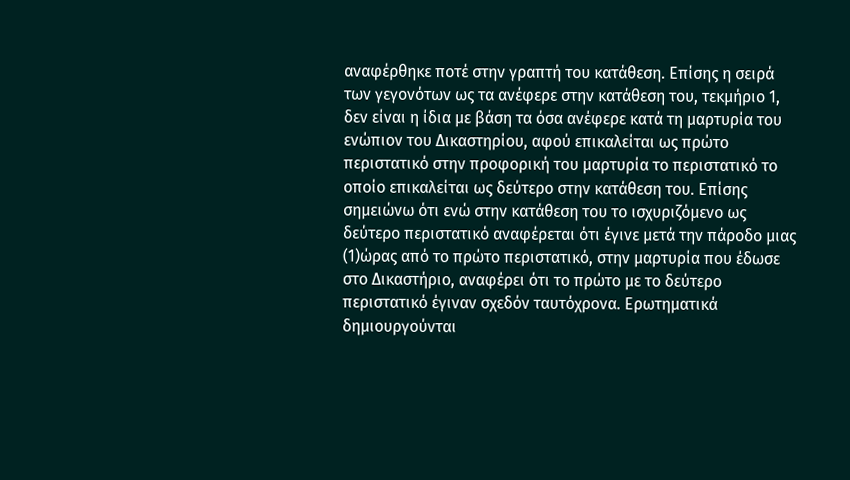αναφέρθηκε ποτέ στην γραπτή του κατάθεση. Επίσης η σειρά των γεγονότων ως τα ανέφερε στην κατάθεση του, τεκμήριο 1, δεν είναι η ίδια με βάση τα όσα ανέφερε κατά τη μαρτυρία του ενώπιον του Δικαστηρίου, αφού επικαλείται ως πρώτο περιστατικό στην προφορική του μαρτυρία το περιστατικό το οποίο επικαλείται ως δεύτερο στην κατάθεση του. Επίσης σημειώνω ότι ενώ στην κατάθεση του το ισχυριζόμενο ως δεύτερο περιστατικό αναφέρεται ότι έγινε μετά την πάροδο μιας
(1)ώρας από το πρώτο περιστατικό, στην μαρτυρία που έδωσε στο Δικαστήριο, αναφέρει ότι το πρώτο με το δεύτερο περιστατικό έγιναν σχεδόν ταυτόχρονα. Ερωτηματικά δημιουργούνται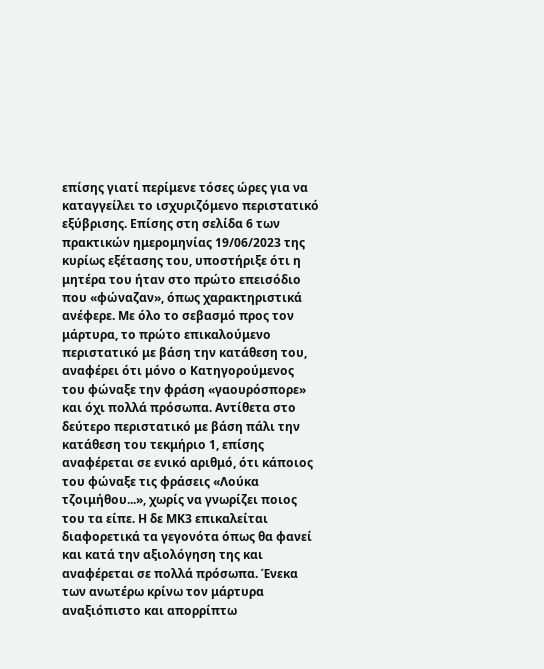επίσης γιατί περίμενε τόσες ώρες για να καταγγείλει το ισχυριζόμενο περιστατικό εξύβρισης. Επίσης στη σελίδα 6 των πρακτικών ημερομηνίας 19/06/2023 της κυρίως εξέτασης του, υποστήριξε ότι η μητέρα του ήταν στο πρώτο επεισόδιο που «φώναζαν», όπως χαρακτηριστικά ανέφερε. Με όλο το σεβασμό προς τον μάρτυρα, το πρώτο επικαλούμενο περιστατικό με βάση την κατάθεση του, αναφέρει ότι μόνο ο Κατηγορούμενος του φώναξε την φράση «γαουρόσπορε» και όχι πολλά πρόσωπα. Αντίθετα στο δεύτερο περιστατικό με βάση πάλι την κατάθεση του τεκμήριο 1, επίσης αναφέρεται σε ενικό αριθμό, ότι κάποιος του φώναξε τις φράσεις «Λούκα τζοιμήθου...», χωρίς να γνωρίζει ποιος του τα είπε. Η δε ΜΚ3 επικαλείται διαφορετικά τα γεγονότα όπως θα φανεί και κατά την αξιολόγηση της και αναφέρεται σε πολλά πρόσωπα. Ένεκα των ανωτέρω κρίνω τον μάρτυρα αναξιόπιστο και απορρίπτω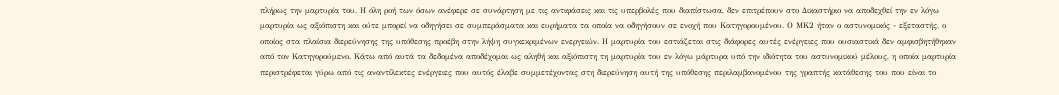πλήρως την μαρτυρία του. Η όλη ροή των όσων ανέφερε σε συνάρτηση με τις αντιφάσεις και τις υπερβολές που διαπίστωσα, δεν επιτρέπουν στο Δικαστήριο να αποδεχθεί την εν λόγω μαρτυρία ως αξιόπιστη και ούτε μπορεί να οδηγήσει σε συμπεράσματα και ευρήματα τα οποία να οδηγήσουν σε ενοχή που Κατηγορουμένου. Ο ΜΚ2 ήταν ο αστυνομικός - εξεταστής, ο οποίος στα πλαίσια διερεύνησης της υπόθεσης προέβη στην λήψη συγκεκριμένων ενεργειών. Η μαρτυρία του εστιάζεται στις διάφορες αυτές ενέργειες που ουσιαστικά δεν αμφισβητήθηκαν από τον Κατηγορούμενο. Κάτω από αυτά τα δεδομένα αποδέχομαι ως αληθή και αξιόπιστη τη μαρτυρία του εν λόγω μάρτυρα υπό την ιδιότητα του αστυνομικού μέλους, η οποία μαρτυρία περιστρέφεται γύρω από τις αναντίλεκτες ενέργειες που αυτός έλαβε συμμετέχοντας στη διερεύνηση αυτή της υπόθεσης περιλαμβανομένου της γραπτής κατάθεσης του που είναι το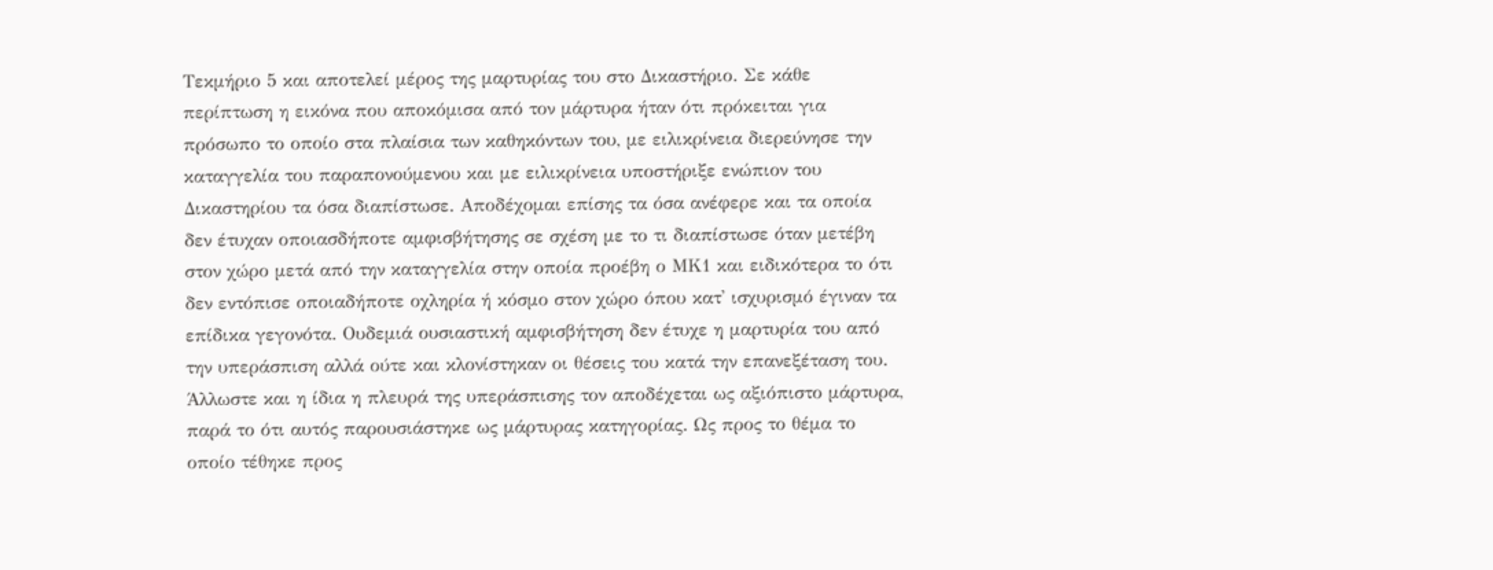Τεκμήριο 5 και αποτελεί μέρος της μαρτυρίας του στο Δικαστήριο. Σε κάθε περίπτωση η εικόνα που αποκόμισα από τον μάρτυρα ήταν ότι πρόκειται για πρόσωπο το οποίο στα πλαίσια των καθηκόντων του, με ειλικρίνεια διερεύνησε την καταγγελία του παραπονούμενου και με ειλικρίνεια υποστήριξε ενώπιον του Δικαστηρίου τα όσα διαπίστωσε. Αποδέχομαι επίσης τα όσα ανέφερε και τα οποία δεν έτυχαν οποιασδήποτε αμφισβήτησης σε σχέση με το τι διαπίστωσε όταν μετέβη στον χώρο μετά από την καταγγελία στην οποία προέβη ο ΜΚ1 και ειδικότερα το ότι δεν εντόπισε οποιαδήποτε οχληρία ή κόσμο στον χώρο όπου κατ' ισχυρισμό έγιναν τα επίδικα γεγονότα. Ουδεμιά ουσιαστική αμφισβήτηση δεν έτυχε η μαρτυρία του από την υπεράσπιση αλλά ούτε και κλονίστηκαν οι θέσεις του κατά την επανεξέταση του. Άλλωστε και η ίδια η πλευρά της υπεράσπισης τον αποδέχεται ως αξιόπιστο μάρτυρα, παρά το ότι αυτός παρουσιάστηκε ως μάρτυρας κατηγορίας. Ως προς το θέμα το οποίο τέθηκε προς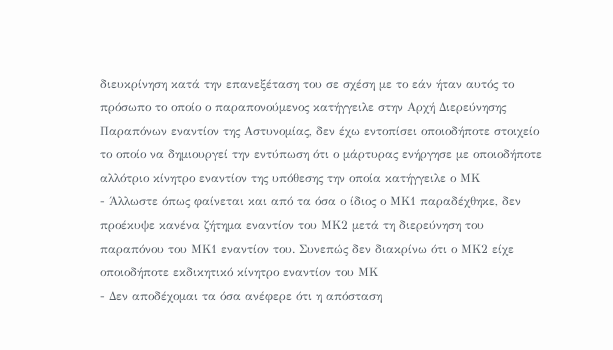διευκρίνηση κατά την επανεξέταση του σε σχέση με το εάν ήταν αυτός το πρόσωπο το οποίο ο παραπονούμενος κατήγγειλε στην Αρχή Διερεύνησης Παραπόνων εναντίον της Αστυνομίας, δεν έχω εντοπίσει οποιοδήποτε στοιχείο το οποίο να δημιουργεί την εντύπωση ότι ο μάρτυρας ενήργησε με οποιοδήποτε αλλότριο κίνητρο εναντίον της υπόθεσης την οποία κατήγγειλε ο ΜΚ
- Άλλωστε όπως φαίνεται και από τα όσα ο ίδιος ο ΜΚ1 παραδέχθηκε, δεν προέκυψε κανένα ζήτημα εναντίον του ΜΚ2 μετά τη διερεύνηση του παραπόνου του ΜΚ1 εναντίον του. Συνεπώς δεν διακρίνω ότι ο ΜΚ2 είχε οποιοδήποτε εκδικητικό κίνητρο εναντίον του ΜΚ
- Δεν αποδέχομαι τα όσα ανέφερε ότι η απόσταση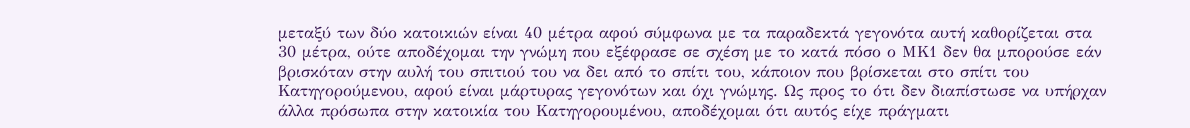μεταξύ των δύο κατοικιών είναι 40 μέτρα αφού σύμφωνα με τα παραδεκτά γεγονότα αυτή καθορίζεται στα 30 μέτρα, ούτε αποδέχομαι την γνώμη που εξέφρασε σε σχέση με το κατά πόσο ο ΜΚ1 δεν θα μπορούσε εάν βρισκόταν στην αυλή του σπιτιού του να δει από το σπίτι του, κάποιον που βρίσκεται στο σπίτι του Κατηγορούμενου, αφού είναι μάρτυρας γεγονότων και όχι γνώμης. Ως προς το ότι δεν διαπίστωσε να υπήρχαν άλλα πρόσωπα στην κατοικία του Κατηγορουμένου, αποδέχομαι ότι αυτός είχε πράγματι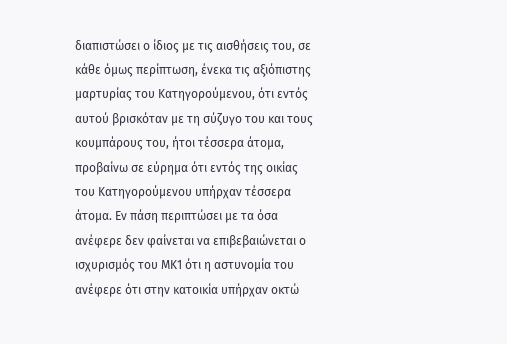διαπιστώσει ο ίδιος με τις αισθήσεις του, σε κάθε όμως περίπτωση, ένεκα τις αξιόπιστης μαρτυρίας του Κατηγορούμενου, ότι εντός αυτού βρισκόταν με τη σύζυγο του και τους κουμπάρους του, ήτοι τέσσερα άτομα, προβαίνω σε εύρημα ότι εντός της οικίας του Κατηγορούμενου υπήρχαν τέσσερα άτομα. Εν πάση περιπτώσει με τα όσα ανέφερε δεν φαίνεται να επιβεβαιώνεται ο ισχυρισμός του ΜΚ1 ότι η αστυνομία του ανέφερε ότι στην κατοικία υπήρχαν οκτώ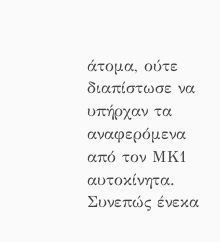άτομα, ούτε διαπίστωσε να υπήρχαν τα αναφερόμενα από τον ΜΚ1 αυτοκίνητα. Συνεπώς ένεκα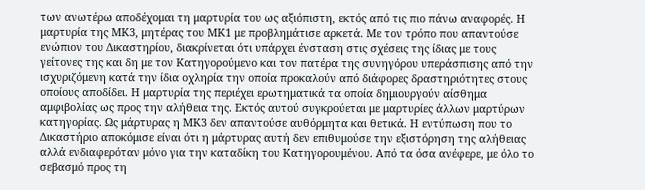των ανωτέρω αποδέχομαι τη μαρτυρία του ως αξιόπιστη, εκτός από τις πιο πάνω αναφορές. Η μαρτυρία της ΜΚ3, μητέρας του ΜΚ1 με προβλημάτισε αρκετά. Με τον τρόπο που απαντούσε ενώπιον του Δικαστηρίου, διακρίνεται ότι υπάρχει ένσταση στις σχέσεις της ίδιας με τους γείτονες της και δη με τον Κατηγορούμενο και τον πατέρα της συνηγόρου υπεράσπισης από την ισχυριζόμενη κατά την ίδια οχληρία την οποία προκαλούν από διάφορες δραστηριότητες στους οποίους αποδίδει. Η μαρτυρία της περιέχει ερωτηματικά τα οποία δημιουργούν αίσθημα αμφιβολίας ως προς την αλήθεια της. Εκτός αυτού συγκρούεται με μαρτυρίες άλλων μαρτύρων κατηγορίας. Ως μάρτυρας η ΜΚ3 δεν απαντούσε αυθόρμητα και θετικά. Η εντύπωση που το Δικαστήριο αποκόμισε είναι ότι η μάρτυρας αυτή δεν επιθυμούσε την εξιστόρηση της αλήθειας αλλά ενδιαφερόταν μόνο για την καταδίκη του Κατηγορουμένου. Από τα όσα ανέφερε, με όλο το σεβασμό προς τη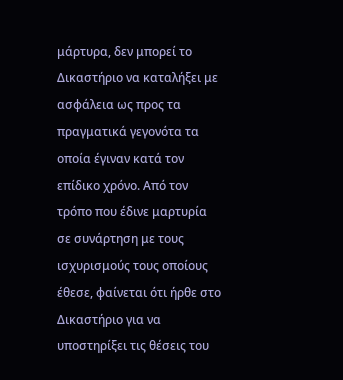μάρτυρα, δεν μπορεί το Δικαστήριο να καταλήξει με ασφάλεια ως προς τα πραγματικά γεγονότα τα οποία έγιναν κατά τον επίδικο χρόνο. Από τον τρόπο που έδινε μαρτυρία σε συνάρτηση με τους ισχυρισμούς τους οποίους έθεσε, φαίνεται ότι ήρθε στο Δικαστήριο για να υποστηρίξει τις θέσεις του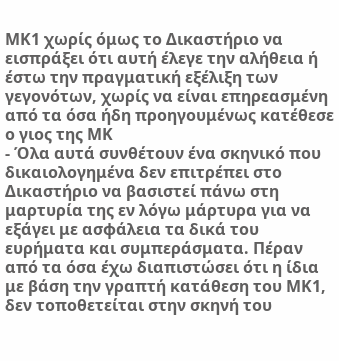ΜΚ1 χωρίς όμως το Δικαστήριο να εισπράξει ότι αυτή έλεγε την αλήθεια ή έστω την πραγματική εξέλιξη των γεγονότων, χωρίς να είναι επηρεασμένη από τα όσα ήδη προηγουμένως κατέθεσε ο γιος της ΜΚ
- Όλα αυτά συνθέτουν ένα σκηνικό που δικαιολογημένα δεν επιτρέπει στο Δικαστήριο να βασιστεί πάνω στη μαρτυρία της εν λόγω μάρτυρα για να εξάγει με ασφάλεια τα δικά του ευρήματα και συμπεράσματα. Πέραν από τα όσα έχω διαπιστώσει ότι η ίδια με βάση την γραπτή κατάθεση του ΜΚ1, δεν τοποθετείται στην σκηνή του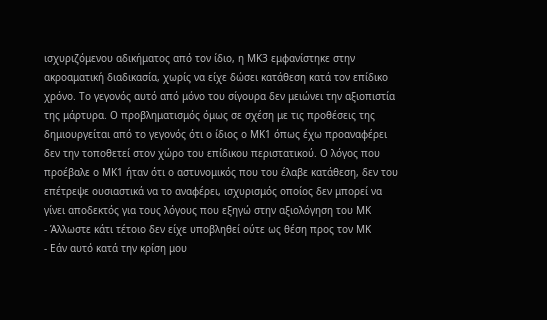ισχυριζόμενου αδικήματος από τον ίδιο, η ΜΚ3 εμφανίστηκε στην ακροαματική διαδικασία, χωρίς να είχε δώσει κατάθεση κατά τον επίδικο χρόνο. Το γεγονός αυτό από μόνο του σίγουρα δεν μειώνει την αξιοπιστία της μάρτυρα. Ο προβληματισμός όμως σε σχέση με τις προθέσεις της δημιουργείται από το γεγονός ότι ο ίδιος ο ΜΚ1 όπως έχω προαναφέρει δεν την τοποθετεί στον χώρο του επίδικου περιστατικού. Ο λόγος που προέβαλε ο ΜΚ1 ήταν ότι ο αστυνομικός που του έλαβε κατάθεση, δεν του επέτρεψε ουσιαστικά να το αναφέρει, ισχυρισμός οποίος δεν μπορεί να γίνει αποδεκτός για τους λόγους που εξηγώ στην αξιολόγηση του ΜΚ
- Άλλωστε κάτι τέτοιο δεν είχε υποβληθεί ούτε ως θέση προς τον ΜΚ
- Εάν αυτό κατά την κρίση μου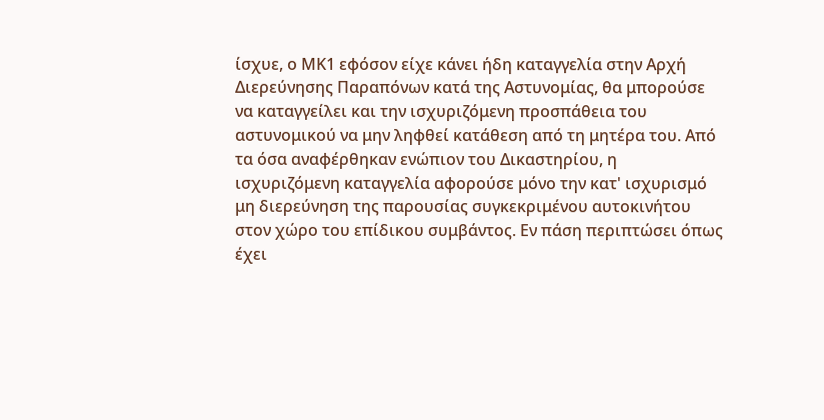ίσχυε, ο ΜΚ1 εφόσον είχε κάνει ήδη καταγγελία στην Αρχή Διερεύνησης Παραπόνων κατά της Αστυνομίας, θα μπορούσε να καταγγείλει και την ισχυριζόμενη προσπάθεια του αστυνομικού να μην ληφθεί κατάθεση από τη μητέρα του. Από τα όσα αναφέρθηκαν ενώπιον του Δικαστηρίου, η ισχυριζόμενη καταγγελία αφορούσε μόνο την κατ' ισχυρισμό μη διερεύνηση της παρουσίας συγκεκριμένου αυτοκινήτου στον χώρο του επίδικου συμβάντος. Εν πάση περιπτώσει όπως έχει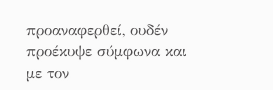προαναφερθεί, ουδέν προέκυψε σύμφωνα και με τον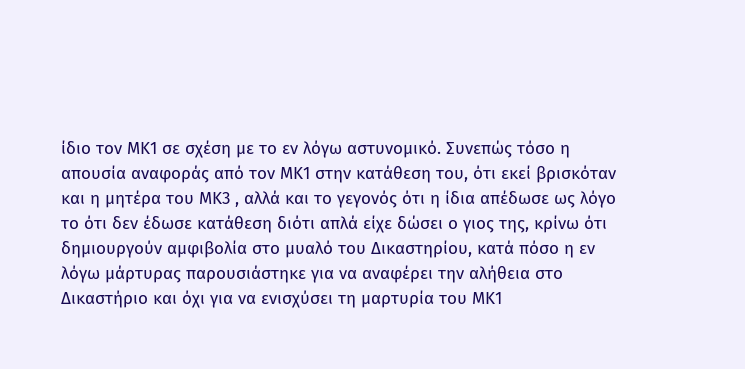ίδιο τον ΜΚ1 σε σχέση με το εν λόγω αστυνομικό. Συνεπώς τόσο η απουσία αναφοράς από τον ΜΚ1 στην κατάθεση του, ότι εκεί βρισκόταν και η μητέρα του ΜΚ3 , αλλά και το γεγονός ότι η ίδια απέδωσε ως λόγο το ότι δεν έδωσε κατάθεση διότι απλά είχε δώσει ο γιος της, κρίνω ότι δημιουργούν αμφιβολία στο μυαλό του Δικαστηρίου, κατά πόσο η εν λόγω μάρτυρας παρουσιάστηκε για να αναφέρει την αλήθεια στο Δικαστήριο και όχι για να ενισχύσει τη μαρτυρία του ΜΚ1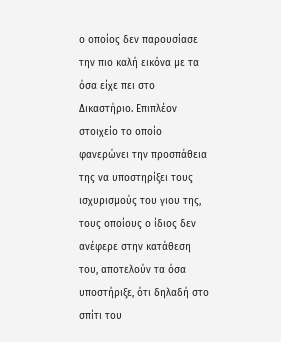ο οποίος δεν παρουσίασε την πιο καλή εικόνα με τα όσα είχε πει στο Δικαστήριο. Επιπλέον στοιχείο το οποίο φανερώνει την προσπάθεια της να υποστηρίξει τους ισχυρισμούς του γιου της, τους οποίους ο ίδιος δεν ανέφερε στην κατάθεση του, αποτελούν τα όσα υποστήριξε, ότι δηλαδή στο σπίτι του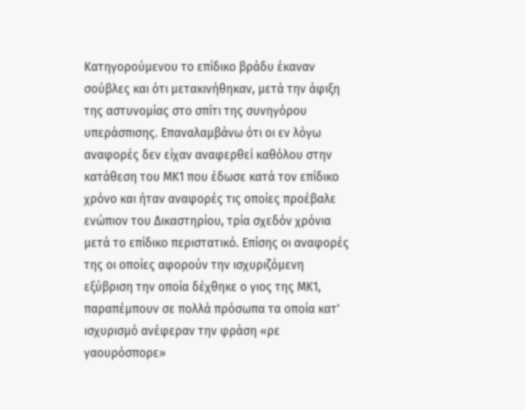Κατηγορούμενου το επίδικο βράδυ έκαναν σούβλες και ότι μετακινήθηκαν, μετά την άφιξη της αστυνομίας στο σπίτι της συνηγόρου υπεράσπισης. Επαναλαμβάνω ότι οι εν λόγω αναφορές δεν είχαν αναφερθεί καθόλου στην κατάθεση του ΜΚ1 που έδωσε κατά τον επίδικο χρόνο και ήταν αναφορές τις οποίες προέβαλε ενώπιον του Δικαστηρίου, τρία σχεδόν χρόνια μετά το επίδικο περιστατικό. Επίσης οι αναφορές της οι οποίες αφορούν την ισχυριζόμενη εξύβριση την οποία δέχθηκε ο γιος της ΜΚ1, παραπέμπουν σε πολλά πρόσωπα τα οποία κατ' ισχυρισμό ανέφεραν την φράση «ρε γαουρόσπορε»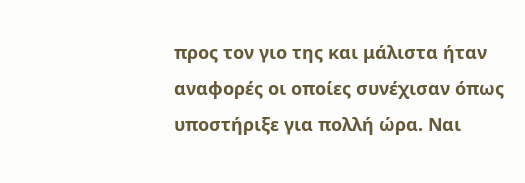προς τον γιο της και μάλιστα ήταν αναφορές οι οποίες συνέχισαν όπως υποστήριξε για πολλή ώρα. Ναι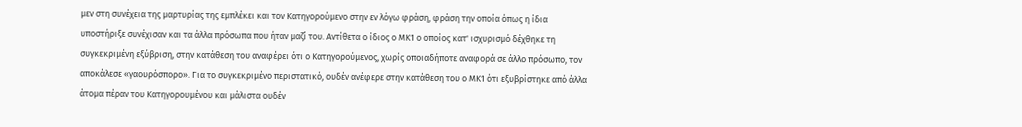μεν στη συνέχεια της μαρτυρίας της εμπλέκει και τον Κατηγορούμενο στην εν λόγω φράση, φράση την οποία όπως η ίδια υποστήριξε συνέχισαν και τα άλλα πρόσωπα που ήταν μαζί του. Αντίθετα ο ίδιος ο ΜΚ1 ο οποίος κατ' ισχυρισμό δέχθηκε τη συγκεκριμένη εξύβριση, στην κατάθεση του αναφέρει ότι ο Κατηγορούμενος, χωρίς οποιαδήποτε αναφορά σε άλλο πρόσωπο, τον αποκάλεσε «γαουρόσπορο». Για το συγκεκριμένο περιστατικό, ουδέν ανέφερε στην κατάθεση του ο ΜΚ1 ότι εξυβρίστηκε από άλλα άτομα πέραν του Κατηγορουμένου και μάλιστα ουδέν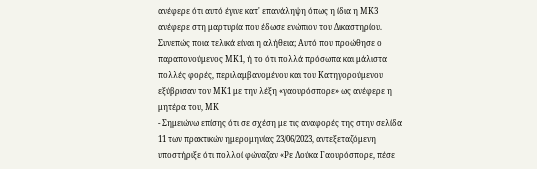ανέφερε ότι αυτό έγινε κατ' επανάληψη όπως η ίδια η ΜΚ3 ανέφερε στη μαρτυρία που έδωσε ενώπιον του Δικαστηρίου. Συνεπώς ποια τελικά είναι η αλήθεια; Αυτό που προώθησε ο παραπονούμενος ΜΚ1, ή το ότι πολλά πρόσωπα και μάλιστα πολλές φορές, περιλαμβανομένου και του Κατηγορούμενου εξύβρισαν τον ΜΚ1 με την λέξη «γαουρόσπορε» ως ανέφερε η μητέρα του, ΜΚ
- Σημειώνω επίσης ότι σε σχέση με τις αναφορές της στην σελίδα 11 των πρακτικών ημερομηνίας 23/06/2023, αντεξεταζόμενη υποστήριξε ότι πολλοί φώναζαν «Ρε Λούκα Γαουρόσπορε, πέσε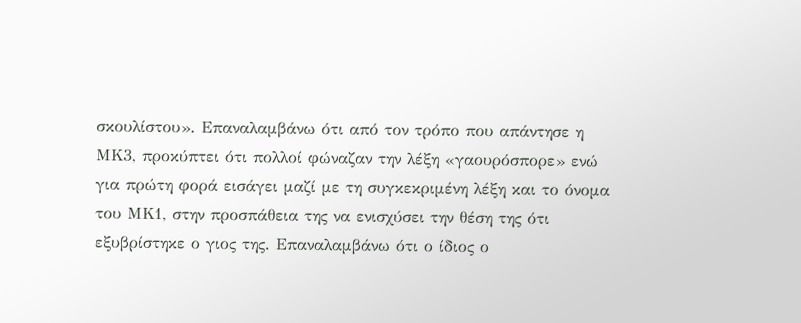σκουλίστου». Επαναλαμβάνω ότι από τον τρόπο που απάντησε η ΜΚ3, προκύπτει ότι πολλοί φώναζαν την λέξη «γαουρόσπορε» ενώ για πρώτη φορά εισάγει μαζί με τη συγκεκριμένη λέξη και το όνομα του ΜΚ1, στην προσπάθεια της να ενισχύσει την θέση της ότι εξυβρίστηκε ο γιος της. Επαναλαμβάνω ότι ο ίδιος ο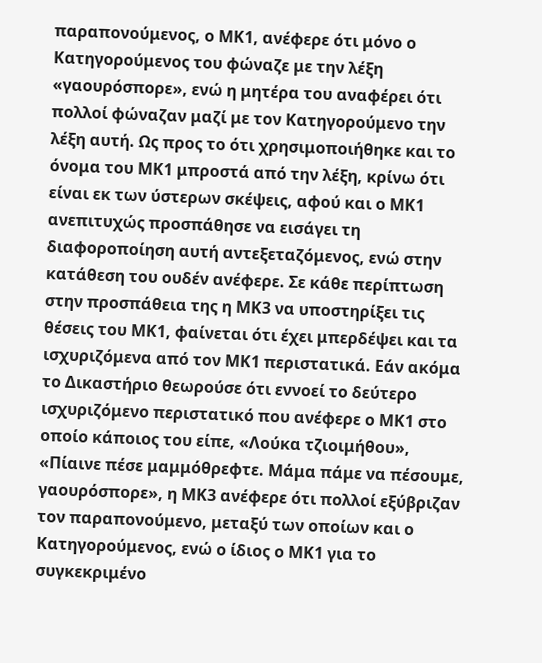παραπονούμενος, ο ΜΚ1, ανέφερε ότι μόνο ο Κατηγορούμενος του φώναζε με την λέξη «γαουρόσπορε», ενώ η μητέρα του αναφέρει ότι πολλοί φώναζαν μαζί με τον Κατηγορούμενο την λέξη αυτή. Ως προς το ότι χρησιμοποιήθηκε και το όνομα του ΜΚ1 μπροστά από την λέξη, κρίνω ότι είναι εκ των ύστερων σκέψεις, αφού και ο ΜΚ1 ανεπιτυχώς προσπάθησε να εισάγει τη διαφοροποίηση αυτή αντεξεταζόμενος, ενώ στην κατάθεση του ουδέν ανέφερε. Σε κάθε περίπτωση στην προσπάθεια της η ΜΚ3 να υποστηρίξει τις θέσεις του ΜΚ1, φαίνεται ότι έχει μπερδέψει και τα ισχυριζόμενα από τον ΜΚ1 περιστατικά. Εάν ακόμα το Δικαστήριο θεωρούσε ότι εννοεί το δεύτερο ισχυριζόμενο περιστατικό που ανέφερε ο ΜΚ1 στο οποίο κάποιος του είπε, «Λούκα τζιοιμήθου», «Πίαινε πέσε μαμμόθρεφτε. Μάμα πάμε να πέσουμε, γαουρόσπορε», η ΜΚ3 ανέφερε ότι πολλοί εξύβριζαν τον παραπονούμενο, μεταξύ των οποίων και ο Κατηγορούμενος, ενώ ο ίδιος ο ΜΚ1 για το συγκεκριμένο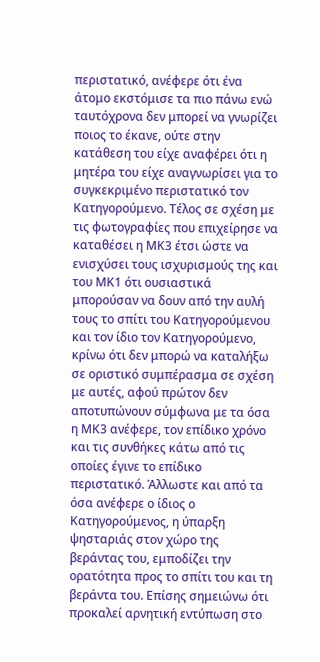περιστατικό, ανέφερε ότι ένα άτομο εκστόμισε τα πιο πάνω ενώ ταυτόχρονα δεν μπορεί να γνωρίζει ποιος το έκανε, ούτε στην κατάθεση του είχε αναφέρει ότι η μητέρα του είχε αναγνωρίσει για το συγκεκριμένο περιστατικό τον Κατηγορούμενο. Τέλος σε σχέση με τις φωτογραφίες που επιχείρησε να καταθέσει η ΜΚ3 έτσι ώστε να ενισχύσει τους ισχυρισμούς της και του ΜΚ1 ότι ουσιαστικά μπορούσαν να δουν από την αυλή τους το σπίτι του Κατηγορούμενου και τον ίδιο τον Κατηγορούμενο, κρίνω ότι δεν μπορώ να καταλήξω σε οριστικό συμπέρασμα σε σχέση με αυτές, αφού πρώτον δεν αποτυπώνουν σύμφωνα με τα όσα η ΜΚ3 ανέφερε, τον επίδικο χρόνο και τις συνθήκες κάτω από τις οποίες έγινε το επίδικο περιστατικό. Άλλωστε και από τα όσα ανέφερε ο ίδιος ο Κατηγορούμενος, η ύπαρξη ψησταριάς στον χώρο της βεράντας του, εμποδίζει την ορατότητα προς το σπίτι του και τη βεράντα του. Επίσης σημειώνω ότι προκαλεί αρνητική εντύπωση στο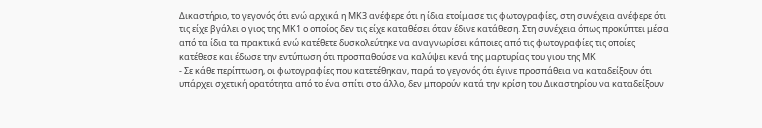Δικαστήριο, το γεγονός ότι ενώ αρχικά η ΜΚ3 ανέφερε ότι η ίδια ετοίμασε τις φωτογραφίες, στη συνέχεια ανέφερε ότι τις είχε βγάλει ο γιος της ΜΚ1 ο οποίος δεν τις είχε καταθέσει όταν έδινε κατάθεση. Στη συνέχεια όπως προκύπτει μέσα από τα ίδια τα πρακτικά ενώ κατέθετε δυσκολεύτηκε να αναγνωρίσει κάποιες από τις φωτογραφίες τις οποίες κατέθεσε και έδωσε την εντύπωση ότι προσπαθούσε να καλύψει κενά της μαρτυρίας του γιου της ΜΚ
- Σε κάθε περίπτωση, οι φωτογραφίες που κατετέθηκαν, παρά το γεγονός ότι έγινε προσπάθεια να καταδείξουν ότι υπάρχει σχετική ορατότητα από το ένα σπίτι στο άλλο, δεν μπορούν κατά την κρίση του Δικαστηρίου να καταδείξουν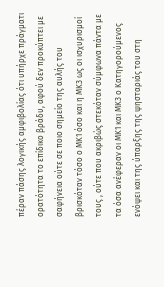πέραν πάσης λογικής αμφιβολίας ότι υπήρχε πράγματι ορατότητα το επίδικο βράδυ, αφού δεν προκύπτει με σαφήνεια ούτε σε ποιο σημείο της αυλής του βρισκόταν τόσο ο ΜΚ1 όσο και η ΜΚ3 ως οι ισχυρισμοί τους , ούτε που ακριβώς στεκόταν σύμφωνα πάντα με τα όσα ανέφεραν οι ΜΚ1 και ΜΚ3 ο Κατηγορούμενος ενόψει και της ύπαρξης της ψησταριάς του στη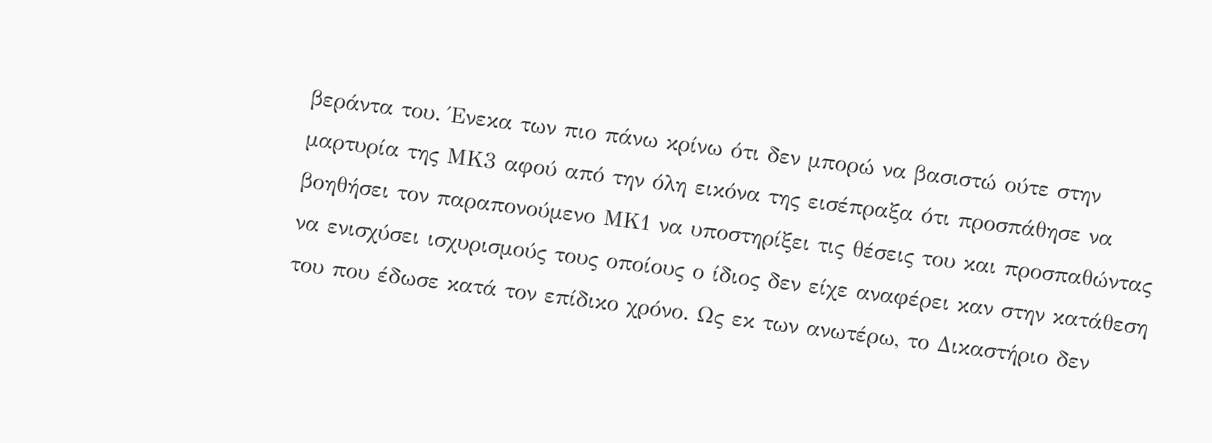βεράντα του. Ένεκα των πιο πάνω κρίνω ότι δεν μπορώ να βασιστώ ούτε στην μαρτυρία της ΜΚ3 αφού από την όλη εικόνα της εισέπραξα ότι προσπάθησε να βοηθήσει τον παραπονούμενο ΜΚ1 να υποστηρίξει τις θέσεις του και προσπαθώντας να ενισχύσει ισχυρισμούς τους οποίους ο ίδιος δεν είχε αναφέρει καν στην κατάθεση του που έδωσε κατά τον επίδικο χρόνο. Ως εκ των ανωτέρω, το Δικαστήριο δεν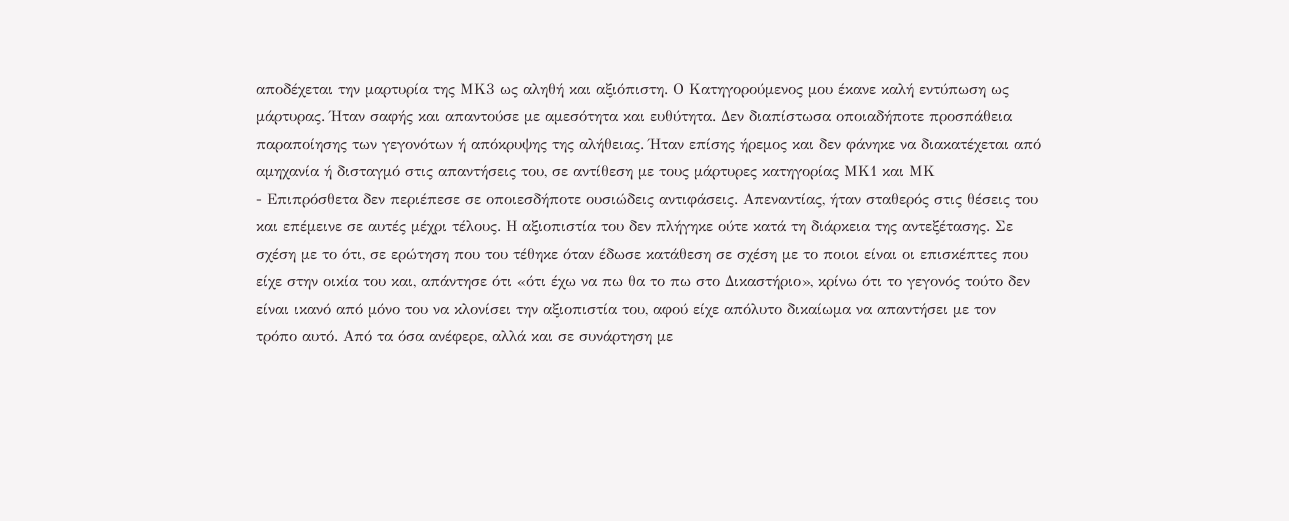αποδέχεται την μαρτυρία της ΜΚ3 ως αληθή και αξιόπιστη. Ο Κατηγορούμενος μου έκανε καλή εντύπωση ως μάρτυρας. Ήταν σαφής και απαντούσε με αμεσότητα και ευθύτητα. Δεν διαπίστωσα οποιαδήποτε προσπάθεια παραποίησης των γεγονότων ή απόκρυψης της αλήθειας. Ήταν επίσης ήρεμος και δεν φάνηκε να διακατέχεται από αμηχανία ή δισταγμό στις απαντήσεις του, σε αντίθεση με τους μάρτυρες κατηγορίας ΜΚ1 και ΜΚ
- Επιπρόσθετα δεν περιέπεσε σε οποιεσδήποτε ουσιώδεις αντιφάσεις. Απεναντίας, ήταν σταθερός στις θέσεις του και επέμεινε σε αυτές μέχρι τέλους. Η αξιοπιστία του δεν πλήγηκε ούτε κατά τη διάρκεια της αντεξέτασης. Σε σχέση με το ότι, σε ερώτηση που του τέθηκε όταν έδωσε κατάθεση σε σχέση με το ποιοι είναι οι επισκέπτες που είχε στην οικία του και, απάντησε ότι «ότι έχω να πω θα το πω στο Δικαστήριο», κρίνω ότι το γεγονός τούτο δεν είναι ικανό από μόνο του να κλονίσει την αξιοπιστία του, αφού είχε απόλυτο δικαίωμα να απαντήσει με τον τρόπο αυτό. Από τα όσα ανέφερε, αλλά και σε συνάρτηση με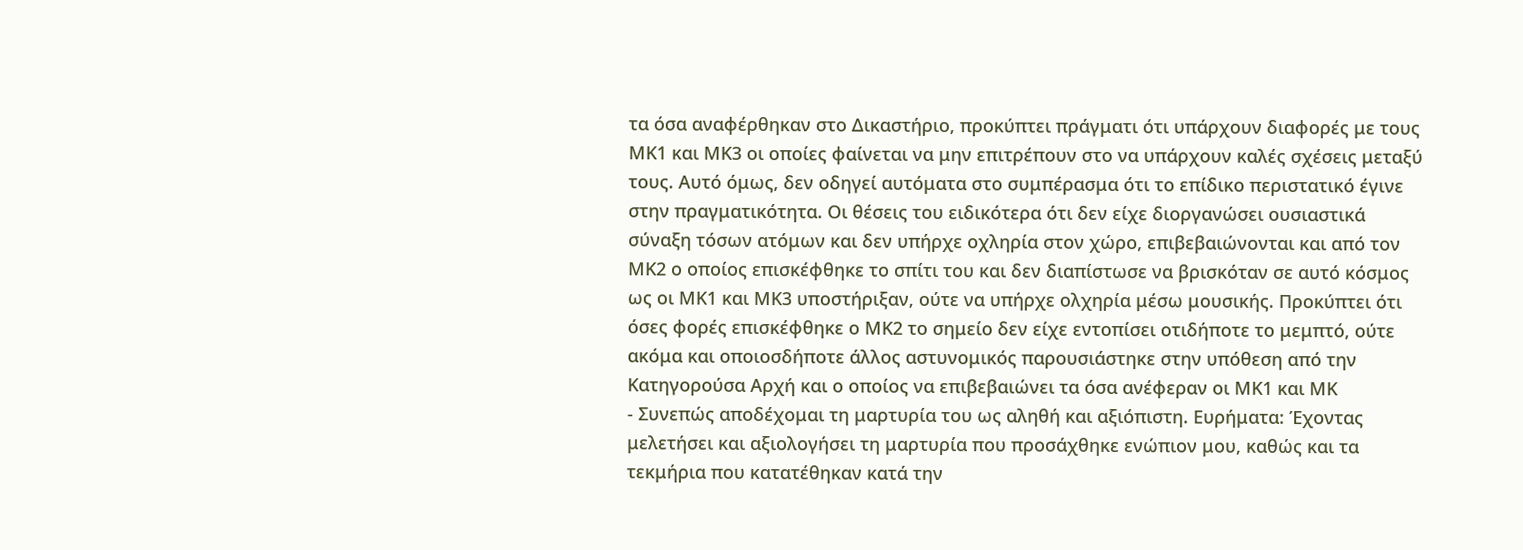τα όσα αναφέρθηκαν στο Δικαστήριο, προκύπτει πράγματι ότι υπάρχουν διαφορές με τους ΜΚ1 και ΜΚ3 οι οποίες φαίνεται να μην επιτρέπουν στο να υπάρχουν καλές σχέσεις μεταξύ τους. Αυτό όμως, δεν οδηγεί αυτόματα στο συμπέρασμα ότι το επίδικο περιστατικό έγινε στην πραγματικότητα. Οι θέσεις του ειδικότερα ότι δεν είχε διοργανώσει ουσιαστικά σύναξη τόσων ατόμων και δεν υπήρχε οχληρία στον χώρο, επιβεβαιώνονται και από τον ΜΚ2 ο οποίος επισκέφθηκε το σπίτι του και δεν διαπίστωσε να βρισκόταν σε αυτό κόσμος ως οι ΜΚ1 και ΜΚ3 υποστήριξαν, ούτε να υπήρχε ολχηρία μέσω μουσικής. Προκύπτει ότι όσες φορές επισκέφθηκε ο ΜΚ2 το σημείο δεν είχε εντοπίσει οτιδήποτε το μεμπτό, ούτε ακόμα και οποιοσδήποτε άλλος αστυνομικός παρουσιάστηκε στην υπόθεση από την Κατηγορούσα Αρχή και ο οποίος να επιβεβαιώνει τα όσα ανέφεραν οι ΜΚ1 και ΜΚ
- Συνεπώς αποδέχομαι τη μαρτυρία του ως αληθή και αξιόπιστη. Ευρήματα: Έχοντας μελετήσει και αξιολογήσει τη μαρτυρία που προσάχθηκε ενώπιον μου, καθώς και τα τεκμήρια που κατατέθηκαν κατά την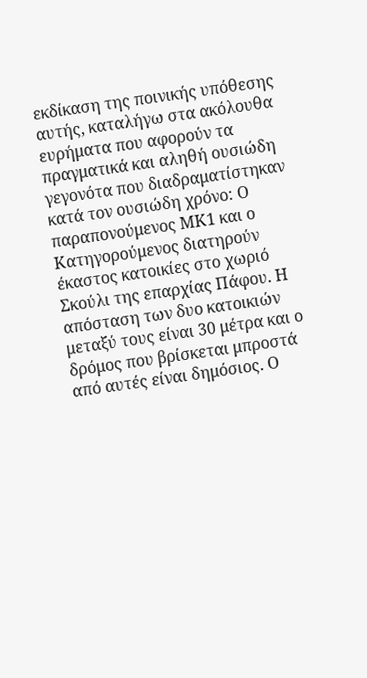εκδίκαση της ποινικής υπόθεσης αυτής, καταλήγω στα ακόλουθα ευρήματα που αφορούν τα πραγματικά και αληθή ουσιώδη γεγονότα που διαδραματίστηκαν κατά τον ουσιώδη χρόνο: Ο παραπονούμενος ΜΚ1 και ο Κατηγορούμενος διατηρούν έκαστος κατοικίες στο χωριό Σκούλι της επαρχίας Πάφου. Η απόσταση των δυο κατοικιών μεταξύ τους είναι 30 μέτρα και ο δρόμος που βρίσκεται μπροστά από αυτές είναι δημόσιος. Ο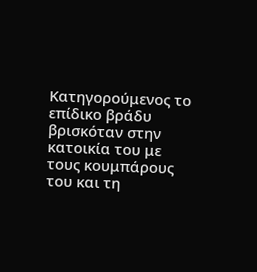Κατηγορούμενος το επίδικο βράδυ βρισκόταν στην κατοικία του με τους κουμπάρους του και τη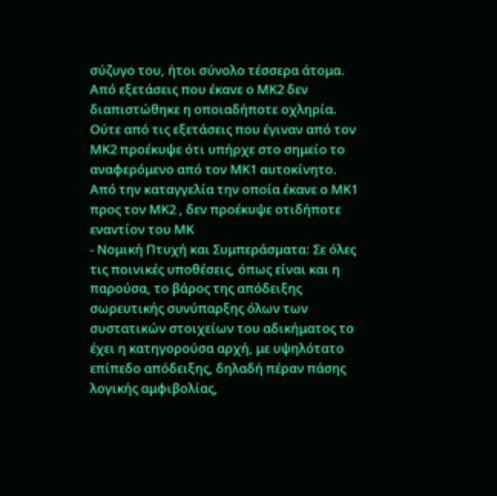σύζυγο του, ήτοι σύνολο τέσσερα άτομα. Από εξετάσεις που έκανε ο ΜΚ2 δεν διαπιστώθηκε η οποιαδήποτε οχληρία. Ούτε από τις εξετάσεις που έγιναν από τον ΜΚ2 προέκυψε ότι υπήρχε στο σημείο το αναφερόμενο από τον ΜΚ1 αυτοκίνητο. Από την καταγγελία την οποία έκανε ο ΜΚ1 προς τον ΜΚ2 , δεν προέκυψε οτιδήποτε εναντίον του ΜΚ
- Νομική Πτυχή και Συμπεράσματα: Σε όλες τις ποινικές υποθέσεις, όπως είναι και η παρούσα, το βάρος της απόδειξης σωρευτικής συνύπαρξης όλων των συστατικών στοιχείων του αδικήματος το έχει η κατηγορούσα αρχή, με υψηλότατο επίπεδο απόδειξης, δηλαδή πέραν πάσης λογικής αμφιβολίας,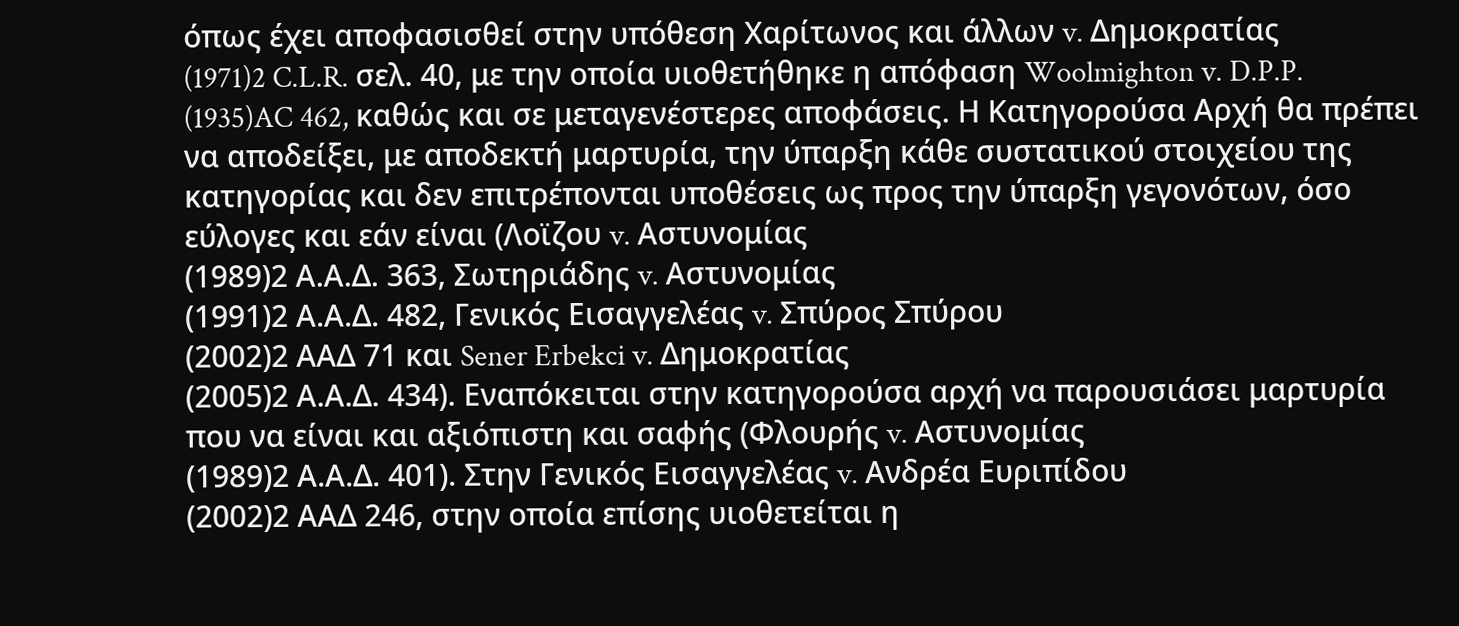όπως έχει αποφασισθεί στην υπόθεση Χαρίτωνος και άλλων v. Δημοκρατίας
(1971)2 C.L.R. σελ. 40, με την οποία υιοθετήθηκε η απόφαση Woolmighton v. D.P.P.
(1935)AC 462, καθώς και σε μεταγενέστερες αποφάσεις. Η Κατηγορούσα Αρχή θα πρέπει να αποδείξει, με αποδεκτή μαρτυρία, την ύπαρξη κάθε συστατικού στοιχείου της κατηγορίας και δεν επιτρέπονται υποθέσεις ως προς την ύπαρξη γεγονότων, όσο εύλογες και εάν είναι (Λοϊζου v. Αστυνομίας
(1989)2 Α.Α.Δ. 363, Σωτηριάδης v. Αστυνομίας
(1991)2 Α.Α.Δ. 482, Γενικός Εισαγγελέας v. Σπύρος Σπύρου
(2002)2 ΑΑΔ 71 και Sener Erbekci v. Δημοκρατίας
(2005)2 Α.Α.Δ. 434). Εναπόκειται στην κατηγορούσα αρχή να παρουσιάσει μαρτυρία που να είναι και αξιόπιστη και σαφής (Φλουρής v. Αστυνομίας
(1989)2 Α.Α.Δ. 401). Στην Γενικός Εισαγγελέας v. Ανδρέα Ευριπίδου
(2002)2 ΑΑΔ 246, στην οποία επίσης υιοθετείται η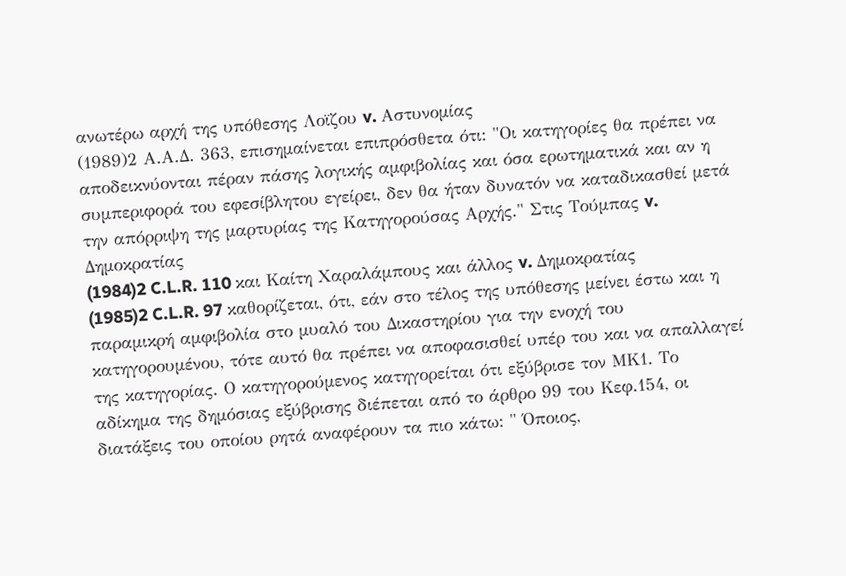ανωτέρω αρχή της υπόθεσης Λοϊζου v. Αστυνομίας
(1989)2 Α.Α.Δ. 363, επισημαίνεται επιπρόσθετα ότι: "Οι κατηγορίες θα πρέπει να αποδεικνύονται πέραν πάσης λογικής αμφιβολίας και όσα ερωτηματικά και αν η συμπεριφορά του εφεσίβλητου εγείρει, δεν θα ήταν δυνατόν να καταδικασθεί μετά την απόρριψη της μαρτυρίας της Κατηγορούσας Αρχής." Στις Τούμπας v. Δημοκρατίας
(1984)2 C.L.R. 110 και Καίτη Χαραλάμπους και άλλος v. Δημοκρατίας
(1985)2 C.L.R. 97 καθορίζεται, ότι, εάν στο τέλος της υπόθεσης μείνει έστω και η παραμικρή αμφιβολία στο μυαλό του Δικαστηρίου για την ενοχή του κατηγορουμένου, τότε αυτό θα πρέπει να αποφασισθεί υπέρ του και να απαλλαγεί της κατηγορίας. Ο κατηγορούμενος κατηγορείται ότι εξύβρισε τον ΜΚ1. Το αδίκημα της δημόσιας εξύβρισης διέπεται από το άρθρο 99 του Κεφ.154, οι διατάξεις του οποίου ρητά αναφέρουν τα πιο κάτω: " Όποιος,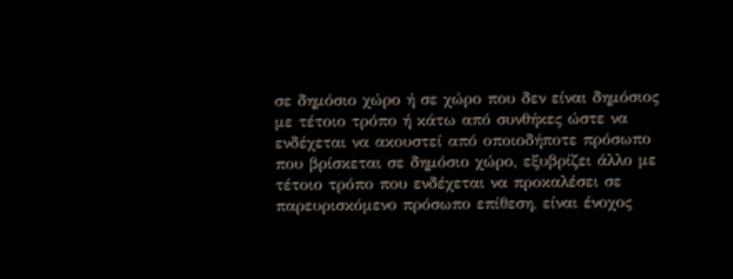σε δημόσιο χώρο ή σε χώρο που δεν είναι δημόσιος με τέτοιο τρόπο ή κάτω από συνθήκες ώστε να ενδέχεται να ακουστεί από οποιοδήποτε πρόσωπο που βρίσκεται σε δημόσιο χώρο, εξυβρίζει άλλο με τέτοιο τρόπο που ενδέχεται να προκαλέσει σε παρευρισκόμενο πρόσωπο επίθεση, είναι ένοχος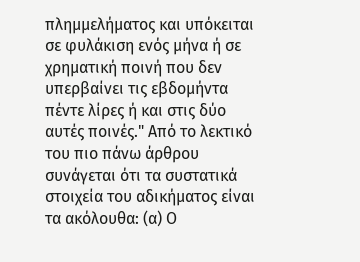πλημμελήματος και υπόκειται σε φυλάκιση ενός μήνα ή σε χρηματική ποινή που δεν υπερβαίνει τις εβδομήντα πέντε λίρες ή και στις δύο αυτές ποινές." Από το λεκτικό του πιο πάνω άρθρου συνάγεται ότι τα συστατικά στοιχεία του αδικήματος είναι τα ακόλουθα: (α) Ο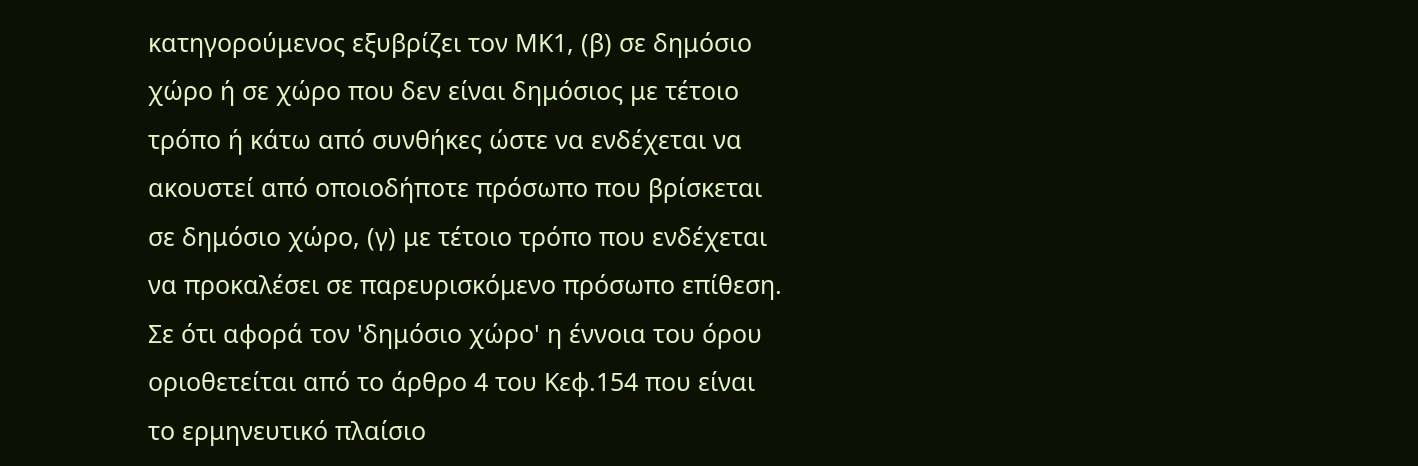κατηγορούμενος εξυβρίζει τον ΜΚ1, (β) σε δημόσιο χώρο ή σε χώρο που δεν είναι δημόσιος με τέτοιο τρόπο ή κάτω από συνθήκες ώστε να ενδέχεται να ακουστεί από οποιοδήποτε πρόσωπο που βρίσκεται σε δημόσιο χώρο, (γ) με τέτοιο τρόπο που ενδέχεται να προκαλέσει σε παρευρισκόμενο πρόσωπο επίθεση. Σε ότι αφορά τον 'δημόσιο χώρο' η έννοια του όρου οριοθετείται από το άρθρο 4 του Κεφ.154 που είναι το ερμηνευτικό πλαίσιο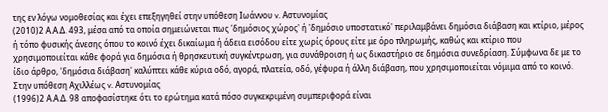της εν λόγω νομοθεσίας και έχει επεξηγηθεί στην υπόθεση Ιωάννου v. Αστυνομίας
(2010)2 Α.Α.Δ. 493, μέσα από τα οποία σημειώνεται πως 'δημόσιος χώρος' ή 'δημόσιο υποστατικό' περιλαμβάνει δημόσια διάβαση και κτίριο, μέρος ή τόπο φυσικής άνεσης όπου το κοινό έχει δικαίωμα ή άδεια εισόδου είτε χωρίς όρους είτε με όρο πληρωμής, καθώς και κτίριο που χρησιμοποιείται κάθε φορά για δημόσια ή θρησκευτική συγκέντρωση, για συνάθροιση ή ως δικαστήριο σε δημόσια συνεδρίαση. Σύμφωνα δε με το ίδιο άρθρο, 'δημόσια διάβαση' καλύπτει κάθε κύρια οδό, αγορά, πλατεία, οδό, γέφυρα ή άλλη διάβαση, που χρησιμοποιείται νόμιμα από το κοινό. Στην υπόθεση Αχιλλέως v. Αστυνομίας
(1996)2 Α.Α.Δ. 98 αποφασίστηκε ότι το ερώτημα κατά πόσο συγκεκριμένη συμπεριφορά είναι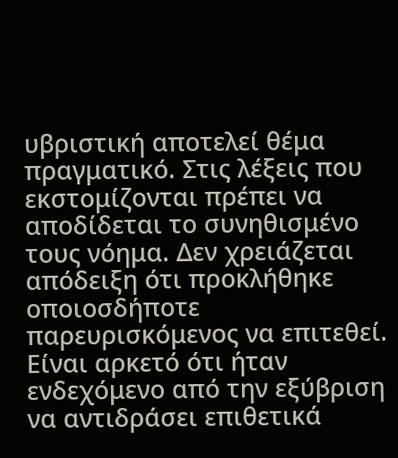υβριστική αποτελεί θέμα πραγματικό. Στις λέξεις που εκστομίζονται πρέπει να αποδίδεται το συνηθισμένο τους νόημα. Δεν χρειάζεται απόδειξη ότι προκλήθηκε οποιοσδήποτε παρευρισκόμενος να επιτεθεί. Είναι αρκετό ότι ήταν ενδεχόμενο από την εξύβριση να αντιδράσει επιθετικά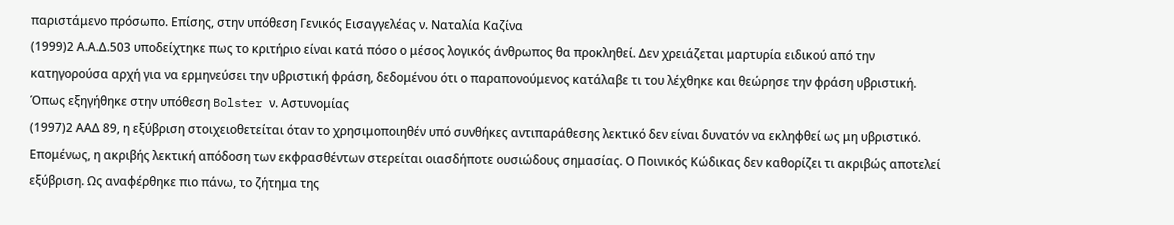παριστάμενο πρόσωπο. Επίσης, στην υπόθεση Γενικός Εισαγγελέας ν. Ναταλία Καζίνα
(1999)2 Α.Α.Δ.503 υποδείχτηκε πως το κριτήριο είναι κατά πόσο ο μέσος λογικός άνθρωπος θα προκληθεί. Δεν χρειάζεται μαρτυρία ειδικού από την κατηγορούσα αρχή για να ερμηνεύσει την υβριστική φράση, δεδομένου ότι ο παραπονούμενος κατάλαβε τι του λέχθηκε και θεώρησε την φράση υβριστική. Όπως εξηγήθηκε στην υπόθεση Bolster ν. Αστυνομίας
(1997)2 ΑΑΔ 89, η εξύβριση στοιχειοθετείται όταν το χρησιμοποιηθέν υπό συνθήκες αντιπαράθεσης λεκτικό δεν είναι δυνατόν να εκληφθεί ως μη υβριστικό. Επομένως, η ακριβής λεκτική απόδοση των εκφρασθέντων στερείται οιασδήποτε ουσιώδους σημασίας. Ο Ποινικός Κώδικας δεν καθορίζει τι ακριβώς αποτελεί εξύβριση. Ως αναφέρθηκε πιο πάνω, το ζήτημα της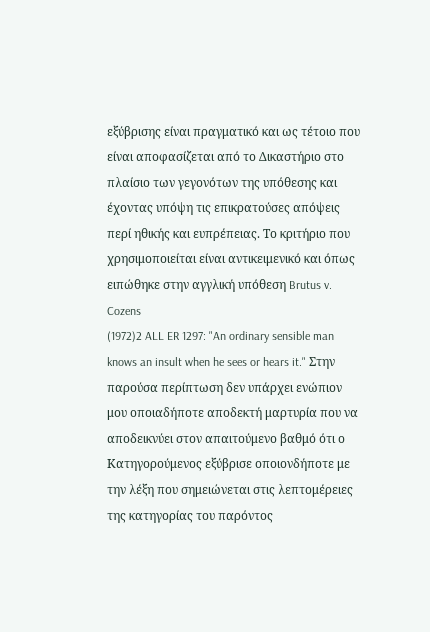εξύβρισης είναι πραγματικό και ως τέτοιο που είναι αποφασίζεται από το Δικαστήριο στο πλαίσιο των γεγονότων της υπόθεσης και έχοντας υπόψη τις επικρατούσες απόψεις περί ηθικής και ευπρέπειας. Το κριτήριο που χρησιμοποιείται είναι αντικειμενικό και όπως ειπώθηκε στην αγγλική υπόθεση Brutus v. Cozens
(1972)2 ALL ER 1297: "An ordinary sensible man knows an insult when he sees or hears it." Στην παρούσα περίπτωση δεν υπάρχει ενώπιον μου οποιαδήποτε αποδεκτή μαρτυρία που να αποδεικνύει στον απαιτούμενο βαθμό ότι ο Κατηγορούμενος εξύβρισε οποιονδήποτε με την λέξη που σημειώνεται στις λεπτομέρειες της κατηγορίας του παρόντος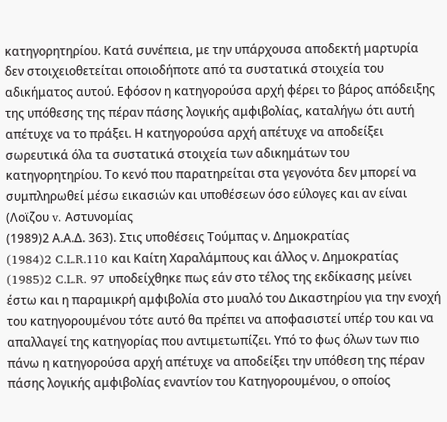κατηγορητηρίου. Κατά συνέπεια, με την υπάρχουσα αποδεκτή μαρτυρία δεν στοιχειοθετείται οποιοδήποτε από τα συστατικά στοιχεία του αδικήματος αυτού. Εφόσον η κατηγορούσα αρχή φέρει το βάρος απόδειξης της υπόθεσης της πέραν πάσης λογικής αμφιβολίας, καταλήγω ότι αυτή απέτυχε να το πράξει. Η κατηγορούσα αρχή απέτυχε να αποδείξει σωρευτικά όλα τα συστατικά στοιχεία των αδικημάτων του κατηγορητηρίου. Το κενό που παρατηρείται στα γεγονότα δεν μπορεί να συμπληρωθεί μέσω εικασιών και υποθέσεων όσο εύλογες και αν είναι (Λοϊζου v. Αστυνομίας
(1989)2 Α.Α.Δ. 363). Στις υποθέσεις Τούμπας ν. Δημοκρατίας
(1984)2 C.L.R.110 και Καίτη Χαραλάμπους και άλλος ν. Δημοκρατίας
(1985)2 C.L.R. 97 υποδείχθηκε πως εάν στο τέλος της εκδίκασης μείνει έστω και η παραμικρή αμφιβολία στο μυαλό του Δικαστηρίου για την ενοχή του κατηγορουμένου τότε αυτό θα πρέπει να αποφασιστεί υπέρ του και να απαλλαγεί της κατηγορίας που αντιμετωπίζει. Υπό το φως όλων των πιο πάνω η κατηγορούσα αρχή απέτυχε να αποδείξει την υπόθεση της πέραν πάσης λογικής αμφιβολίας εναντίον του Κατηγορουμένου, ο οποίος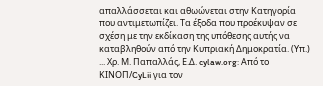απαλλάσσεται και αθωώνεται στην Κατηγορία που αντιμετωπίζει. Τα έξοδα που προέκυψαν σε σχέση με την εκδίκαση της υπόθεσης αυτής να καταβληθούν από την Κυπριακή Δημοκρατία. (Υπ.) ... Χρ. Μ. Παπαλλάς, Ε.Δ. cylaw.org: Από το ΚΙΝOΠ/CyLii για τον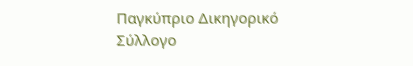Παγκύπριο Δικηγορικό Σύλλογο